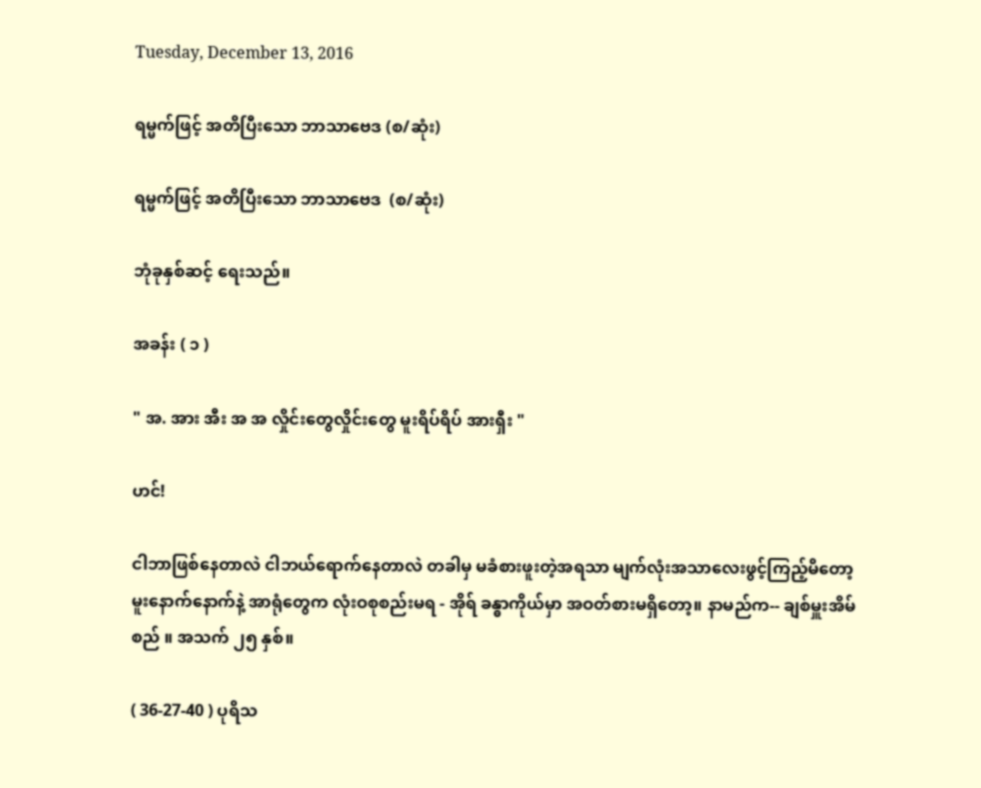Tuesday, December 13, 2016

ရမ္မက်ဖြင့် အတိပြီးသော ဘာသာဗေဒ (စ/ဆုံး)

ရမ္မက်ဖြင့် အတိပြီးသော ဘာသာဗေဒ  (စ/ဆုံး)

ဘုံခုနှစ်ဆင့် ရေးသည်။

အခန်း ( ၁ )

" အ. အား အီး အ အ လှိုင်းတွေလှိုင်းတွေ မူးရိပ်ရိပ် အားရှီး "

ဟင်!

ငါဘာဖြစ်နေတာလဲ ငါဘယ်ရောက်နေတာလဲ တခါမှ မခံစားဖူးတဲ့အရသာ မျက်လုံးအသာလေးဖွင့်ကြည့်မိတော့ မူးနောက်နောက်နဲ့ အာရုံတွေက လုံးဝစုစည်းမရ - အိုရ် ခန္ဓာကိုယ်မှာ အဝတ်စားမရှိတော့။ နာမည်က-- ချစ်မှူးအိမ်စည် ။ အသက် ၂၅ နှစ်။

( 36-27-40 ) ပုရိသ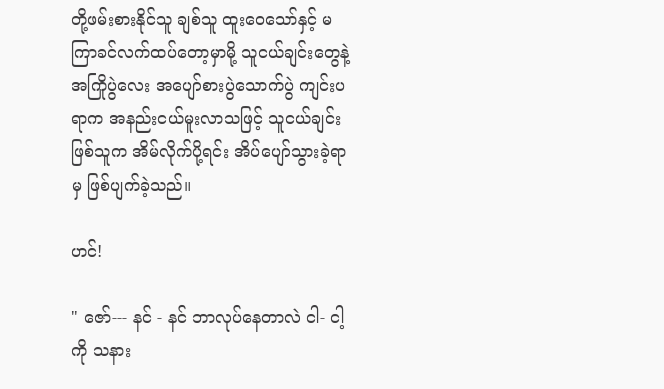တို့ဖမ်းစားနိုင်သူ ချစ်သူ ထူးဝေသော်နှင့် မကြာခင်လက်ထပ်တော့မှာမို့ သူငယ်ချင်းတွေနဲ့ အကြိုပွဲလေး အပျော်စားပွဲသောက်ပွဲ ကျင်းပရာက အနည်းငယ်မူးလာသဖြင့် သူငယ်ချင်းဖြစ်သူက အိမ်လိုက်ပို့ရင်း အိပ်ပျော်သွားခဲ့ရာမှ ဖြစ်ပျက်ခဲ့သည်။

ဟင်!

" ဇော်--- နင် - နင် ဘာလုပ်နေတာလဲ ငါ- ငါ့ကို သနား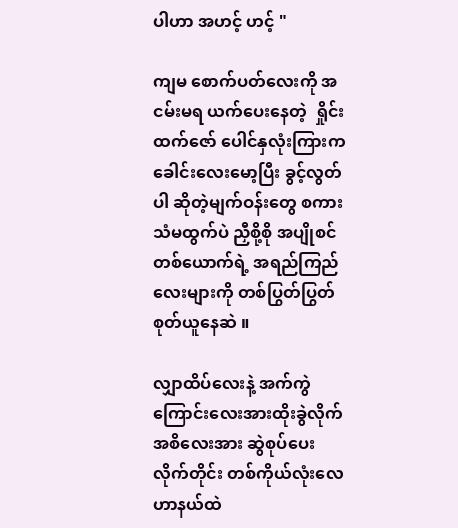ပါဟာ အဟင့် ဟင့် "

ကျမ စောက်ပတ်လေးကို အငမ်းမရ ယက်ပေးနေတဲ့  ရှိုင်းထက်ဇော် ပေါင်နှလုံးကြားက ခေါင်းလေးမော့ပြီး ခွင့်လွတ်ပါ ဆိုတဲ့မျက်ဝန်းတွေ စကားသံမထွက်ပဲ ညှီစို့စို အပျိုစင်တစ်ယောက်ရဲ့ အရည်ကြည်လေးများကို တစ်ပြွတ်ပြွတ်စုတ်ယူနေဆဲ ။

လျှာထိပ်လေးနဲ့ အက်ကွဲကြောင်းလေးအားထိုးခွဲလိုက် အစိလေးအား ဆွဲစုပ်ပေးလိုက်တိုင်း တစ်ကိုယ်လုံးလေဟာနယ်ထဲ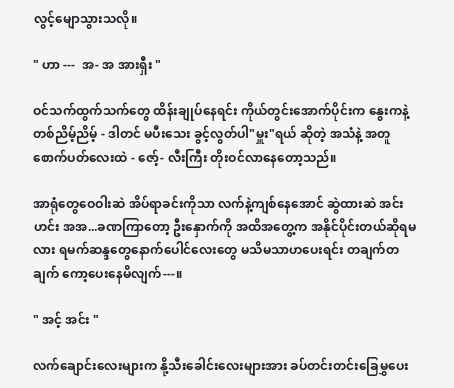လွင့်မျောသွားသလို။

" ဟာ ---  အ- အ အားရှီး "

ဝင်သက်ထွက်သက်တွေ ထိန်းချုပ်နေရင်း ကိုယ်တွင်းအောက်ပိုင်းက နွေးကနဲ့ တစ်ညိမ့်ညိမ့် - ဒါတင် မပီးသေး ခွင့်လွတ်ပါ"မှူး"ရယ် ဆိုတဲ့ အသံနဲ့ အတူ စောက်ပတ်လေးထဲ - ဇော့်- လီးကြီး တိုးဝင်လာနေတော့သည်။

အာရုံတွေဝေဝါးဆဲ အိပ်ရာခင်းကိုသာ လက်နဲ့ကျစ်နေအောင် ဆွဲထားဆဲ အင်း ဟင်း အအ...ခဏကြာတော့ ဦးနှောက်ကို အထိအတွေ့က အနိုင်ပိုင်းတယ်ဆိုရမလား ရမက်ဆန္ဒတွေနောက်ပေါင်လေးတွေ မသိမသာဟပေးရင်း တချက်တချက် ကော့ပေးနေမိလျက်---။

" အင့် အင်း "

လက်ချောင်းလေးများက နို့သီးခေါင်းလေးများအား ခပ်တင်းတင်းခြေမွှပေး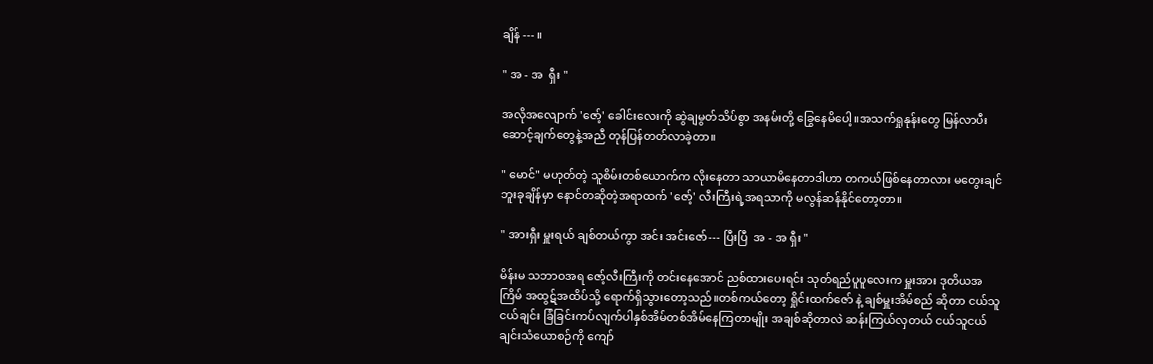ချိန် --- ။

" အ - အ  ရှီး "

အလိုအလျောက် 'ဇော့်' ခေါင်းလေးကို ဆွဲချမွတ်သိပ်စွာ အနမ်းတို့ ခြွေနေမိပေါ့။အသက်ရှုနုန်းတွေ မြန်လာပီး ဆောင့်ချက်တွေနဲ့အညီ တုန်ပြန်တတ်လာခဲ့တာ။

" မောင်" မဟုတ်တဲ့ သူစိမ်းတစ်ယောက်က လိုးနေတာ သာယာမိနေတာဒါဟာ တကယ်ဖြစ်နေတာလား မတွေးချင်ဘူးခုချိန်မှာ နောင်တဆိုတဲ့အရာထက် 'ဇော့်' လီးကြီးရဲ့အရသာကို မလွန်ဆန်နိုင်တော့တာ။

" အားရှီး မှူးရယ် ချစ်တယ်ကွာ အင်း အင်းဇော်--- ပြီးပြီ  အ - အ ရှီး "

မိန်းမ သဘာဝအရ ဇော့်လီးကြီးကို တင်းနေအောင် ညစ်ထားပေးရင်း သုတ်ရည်ပူပူလေးက မှူးအား ဒုတိယအကြိမ် အထွဋ်အထိပ်သို့ ရောက်ရှိသွားတော့သည်။တစ်ကယ်တော့ ရှိုင်းထက်ဇော် နဲ့ ချစ်မှူးအိမ်စည် ဆိုတာ ငယ်သူငယ်ချင်း ခြံခြင်းကပ်လျက်ပါနှစ်အိမ်တစ်အိမ်နေကြတာမျိုး အချစ်ဆိုတာလဲ ဆန်းကြယ်လှတယ် ငယ်သူငယ်ချင်းသံယောစဉ်ကို ကျော်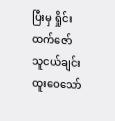ပြီးမှ ရှိုင်းထက်ဇော်သူငယ်ချင်း ထူးဝေသော်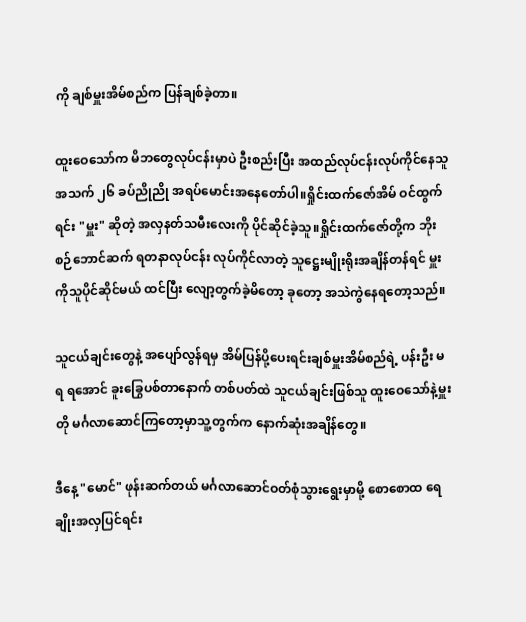ကို ချစ်မှူးအိမ်စည်က ပြန်ချစ်ခဲ့တာ။

ထူးဝေသော်က မိဘတွေလုပ်ငန်းမှာပဲ ဦးစည်းပြီး အထည်လုပ်ငန်းလုပ်ကိုင်နေသူ အသက် ၂၆ ခပ်ညိုညို အရပ်မောင်းအနေတော်ပါ။ရှိုင်းထက်ဇော်အိမ် ဝင်ထွက်ရင်း "မှူး" ဆိုတဲ့ အလှနတ်သမီးလေးကို ပိုင်ဆိုင်ခဲ့သူ။ရှိုင်းထက်ဇော်တို့က ဘိုးစဉ်ဘောင်ဆက် ရတနာလုပ်ငန်း လုပ်ကိုင်လာတဲ့ သူဋ္ဌေးမျိုးရိုးအချိန်တန်ရင် မှူးကိုသူပိုင်ဆိုင်မယ် ထင်ပြီး လျော့တွက်ခဲ့မိတော့ ခုတော့ အသဲကွဲနေရတော့သည်။

သူငယ်ချင်းတွေနဲ့ အပျော်လွန်ရမှ အိမ်ပြန်ပို့ပေးရင်းချစ်မှူးအိမ်စည်ရဲ့ ပန်းဦး မရ ရအောင် ခူးခြွေပစ်တာနောက် တစ်ပတ်ထဲ သူငယ်ချင်းဖြစ်သူ ထူးဝေသော်နဲ့မှူးတို မင်္ဂလာဆောင်ကြတော့မှာသူ့တွက်က နောက်ဆုံးအချိန်တွေ။

ဒီနေ့ "မောင်" ဖုန်းဆက်တယ် မင်္ဂလာဆောင်ဝတ်စုံသွားရွေးမှာမို့ စောစောထ ရေချိုးအလှပြင်ရင်း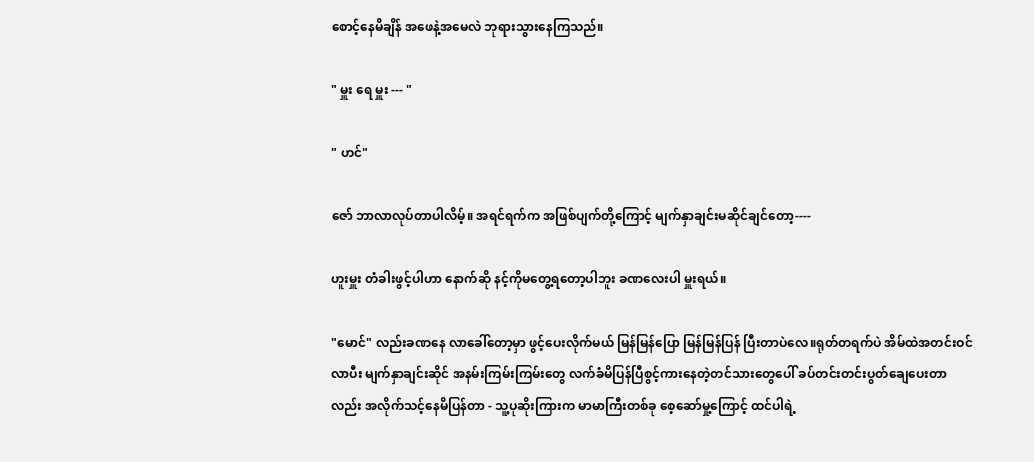စောင့်နေမိချိန် အဖေနဲ့အမေလဲ ဘုရားသွားနေကြသည်။

" မှူး ရေ မှူး --- "

" ဟင်"

ဇော် ဘာလာလုပ်တာပါလိမ့်။ အရင်ရက်က အဖြစ်ပျက်တို့ကြောင့် မျက်နှာချင်းမဆိုင်ချင်တော့----

ဟူးမှူး တံခါးဖွင့်ပါဟာ နောက်ဆို နင့်ကိုမတွေ့ရတော့ပါဘူး ခဏလေးပါ မှူးရယ်။

"မောင်" လည်းခဏနေ လာခေါ်တော့မှာ ဖွင့်ပေးလိုက်မယ် မြန်မြန်ပြော မြန်မြန်ပြန် ပြီးတာပဲလေ။ရုတ်တရက်ပဲ အိမ်ထဲအတင်းဝင်လာပီး မျက်နှာချင်းဆိုင် အနမ်းကြမ်းကြမ်းတွေ လက်ခံမိပြန်ပြီစွင့်ကားနေတဲ့တင်သားတွေပေါ် ခပ်တင်းတင်းပွတ်ချေပေးတာလည်း အလိုက်သင့်နေမိပြန်တာ - သူ့ပုဆိုးကြားက မာမာကြီးတစ်ခု စေ့ဆော်မှု့ကြောင့် ထင်ပါရဲ့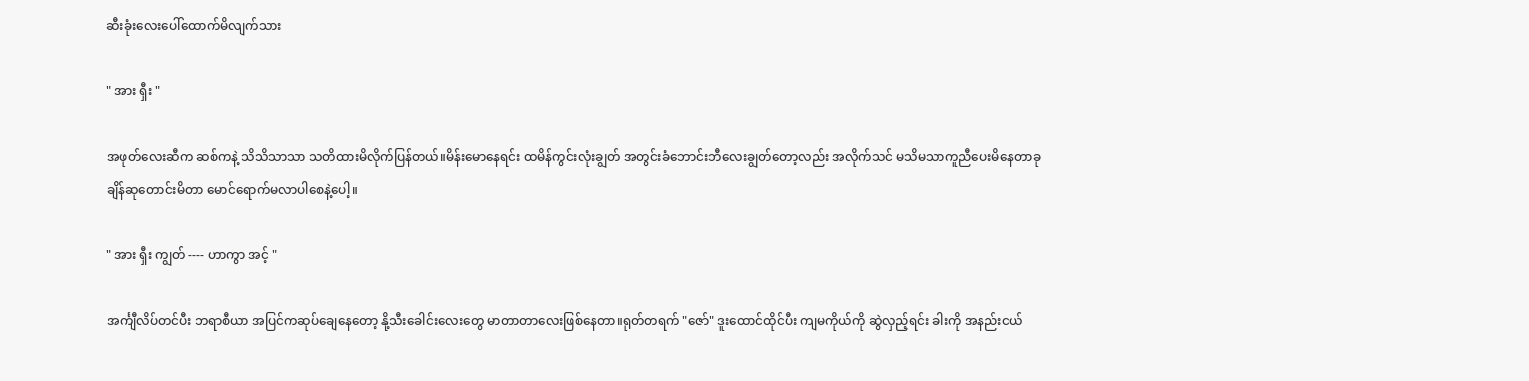ဆီးခုံးလေးပေါ်ထောက်မိလျက်သား

" အား ရှီး "

အဖုတ်လေးဆီက ဆစ်ကနဲ့ သိသိသာသာ သတိထားမိလိုက်ပြန်တယ်။မိန်းမောနေရင်း ထမိန်ကွင်းလုံးချွတ် အတွင်းခံဘောင်းဘီလေးချွတ်တော့လည်း အလိုက်သင် မသိမသာကူညီပေးမိနေတာခုချိန်ဆုတောင်းမိတာ မောင်ရောက်မလာပါစေနဲ့ပေါ့။

" အား ရှီး ကျွတ် ---- ဟာကွာ အင့် "

အင်္ကျီလိပ်တင်ပီး ဘရာစီယာ အပြင်ကဆုပ်ချေနေတော့ နို့သီးခေါင်းလေးတွေ မာတာတာလေးဖြစ်နေတာ။ရုတ်တရက် "ဇော်" ဒူးထောင်ထိုင်ပီး ကျမကိုယ်ကို ဆွဲလှည့်ရင်း ခါးကို အနည်းငယ်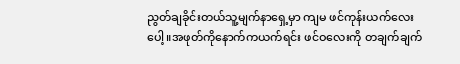ညွတ်ချခိုင်းတယ်သူ့မျက်နာရှေ့မှာ ကျမ ဖင်ကုန်းယက်လေးပေါ့။အဖုတ်ကိုနောက်ကယက်ရင်း ဖင်ဝလေးကို တချက်ချက်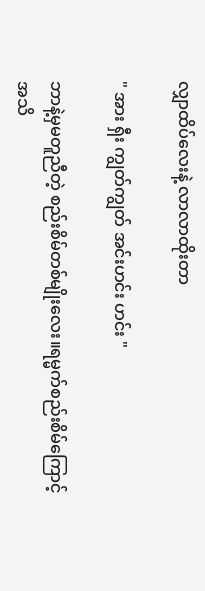လျှာထိပ်လေးနဲ့ လာလာထိုးတာ

" အား ရှီး ကျွတ်ကျွတ် အင်းဟင်း ဟင်း "

ဘာနဲ့မှမတူညီတဲ့ စည်းစိမ်တစ်မျိုးလေး။ရမ္မက်စည်းစိမ်ကြောင့် အသိ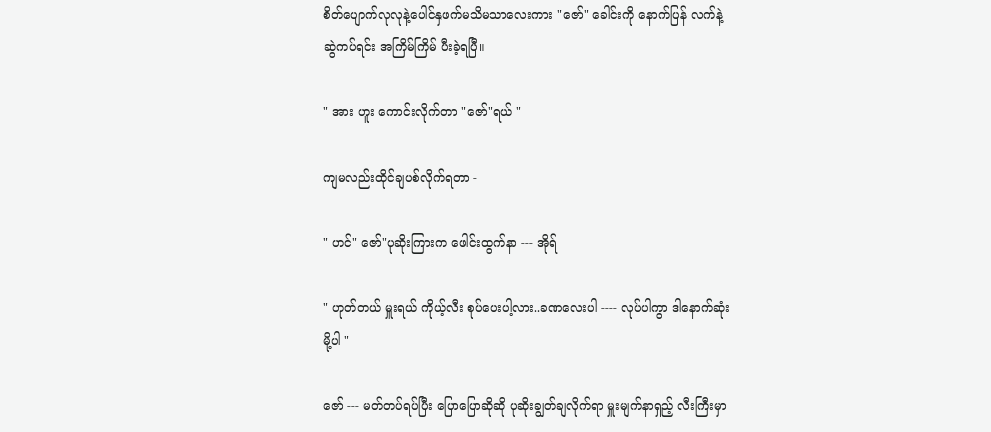စိတ်ပျောက်လုလုနဲ့ပေါင်နှဖက်မသိမသာလေးကား "ဇော်" ခေါင်းကို နောက်ပြန် လက်နဲ့ဆွဲကပ်ရင်း အကြိမ်ကြိမ် ပီးခဲ့ရပြီ။

" အား ဟူး ကောင်းလိုက်တာ "ဇော်"ရယ် "

ကျမလည်းထိုင်ချပစ်လိုက်ရတာ -

" ဟင်" ဇော်"ပုဆိုးကြားက ဖေါင်းထွက်နာ --- အိုရ်

" ဟုတ်တယ် မှူးရယ် ကိုယ့်လီး စုပ်ပေးပါ့လား..ခဏလေးပါ ---- လုပ်ပါကွာ ဒါနောက်ဆုံးမို့ပါ "

ဇော် --- မတ်တပ်ရပ်ပြီး ပြောပြောဆိုဆို ပုဆိုးချွတ်ချလိုက်ရာ မှူးမျက်နာရှည့် လီးကြီးမှာ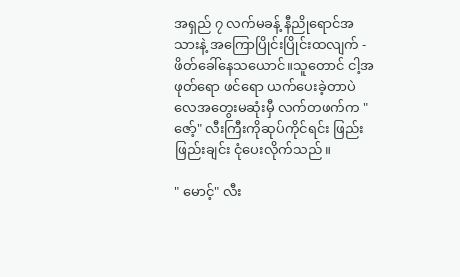အရှည် ၇ လက်မခန့် နီညိုရောင်အသားနဲ့ အကြောပြိုင်းပြိုင်းထလျက် - ဖိတ်ခေါ်နေသယောင်။သူတောင် ငါ့အဖုတ်ရော ဖင်ရော ယက်ပေးခဲ့တာပဲလေအတွေးမဆုံးမှီ လက်တဖက်က "ဇော့်" လီးကြီးကိုဆုပ်ကိုင်ရင်း ဖြည်းဖြည်းချင်း ငုံပေးလိုက်သည်။

" မောင့်" လီး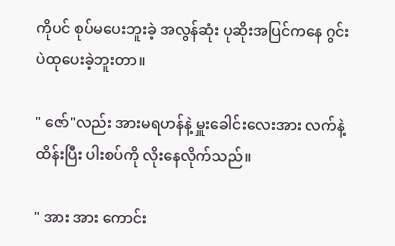ကိုပင် စုပ်မပေးဘူးခဲ့ အလွန်ဆုံး ပုဆိုးအပြင်ကနေ ဂွင်းပဲထုပေးခဲ့ဘူးတာ။

" ဇော်"လည်း အားမရဟန်နဲ့ မှူးခေါင်းလေးအား လက်နဲ့ထိန်းပြီး ပါးစပ်ကို လိုးနေလိုက်သည်။

" အား အား ကောင်း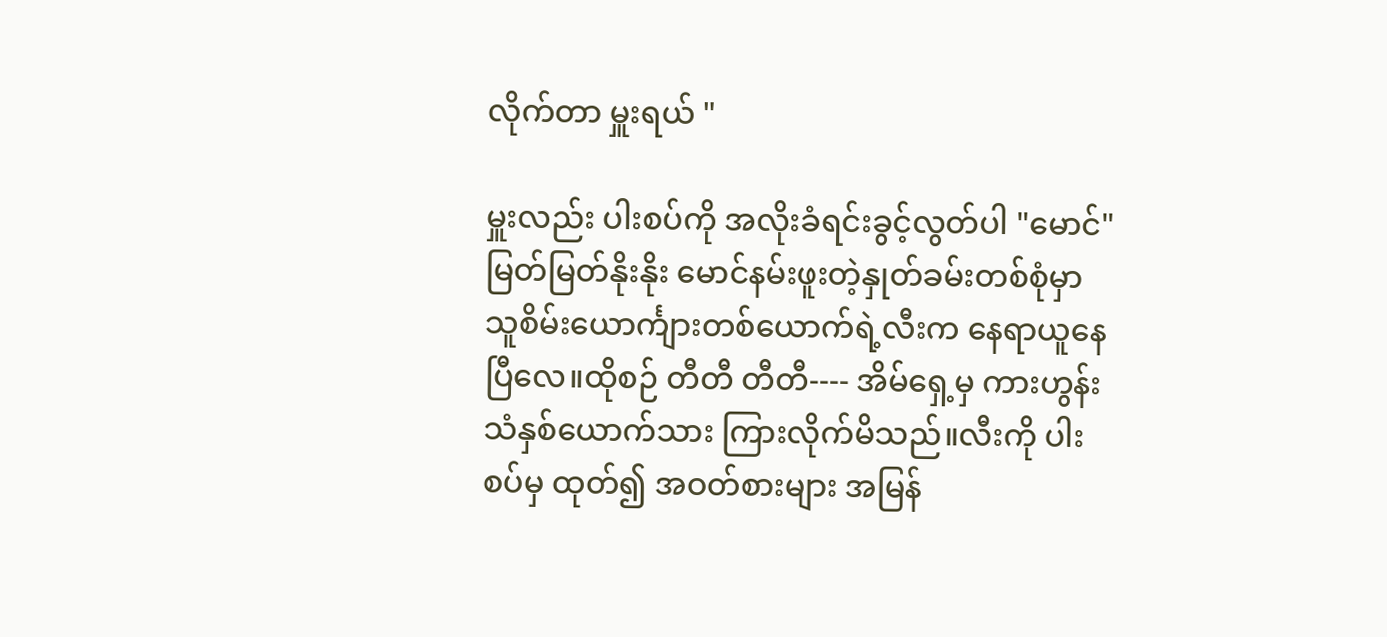လိုက်တာ မှူးရယ် "

မှူးလည်း ပါးစပ်ကို အလိုးခံရင်းခွင့်လွတ်ပါ "မောင်" မြတ်မြတ်နိုးနိုး မောင်နမ်းဖူးတဲ့နှုတ်ခမ်းတစ်စုံမှာ သူစိမ်းယောင်္ကျားတစ်ယောက်ရဲ့လီးက နေရာယူနေပြီလေ။ထိုစဉ် တီတီ တီတီ---- အိမ်ရှေ့မှ ကားဟွန်းသံနှစ်ယောက်သား ကြားလိုက်မိသည်။လီးကို ပါးစပ်မှ ထုတ်၍ အဝတ်စားများ အမြန်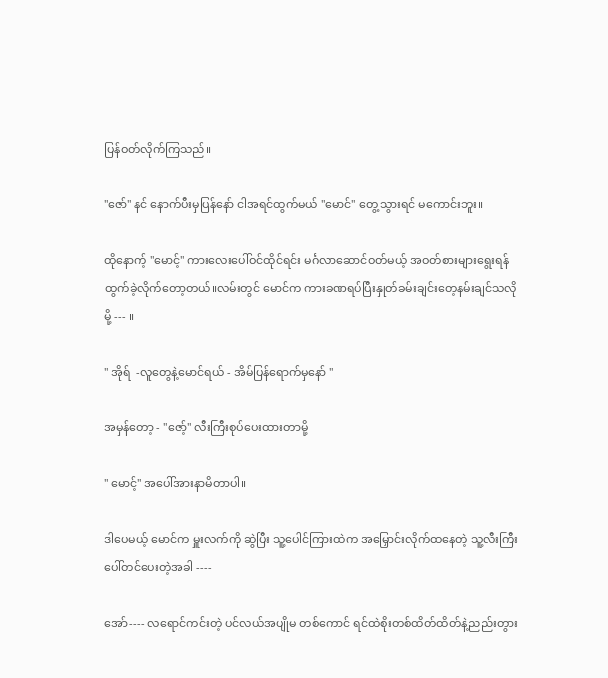ပြန်ဝတ်လိုက်ကြသည်။

"ဇော်" နင် နောက်ပီးမှပြန်နော် ငါအရင်ထွက်မယ် "မောင်" တွေ့သွားရင် မကောင်းဘူး။

ထိုနောက့် "မောင့်" ကားလေးပေါ်ဝင်ထိုင်ရင်း မင်္ဂလာဆောင်ဝတ်မယ့် အဝတ်စားများရွေးရန် ထွက်ခဲ့လိုက်တော့တယ်။လမ်းတွင် မောင်က ကားခဏရပ်ပြီးနှုတ်ခမ်းချင်းတေ့နမ်းချင်သလိုမို့ --- ။

" အိုရ်  -လူတွေနဲ့မောင်ရယ် - အိမ်ပြန်ရောက်မှနော် "

အမှန်တော့ - "ဇော့်" လီးကြီးစုပ်ပေးထားတာမို့

" မောင့်" အပေါ်အားနာမိတာပါ။

ဒါပေမယ့် မောင်က မှူးလက်ကို ဆွဲပြီး သူ့ပေါင်ကြားထဲက အမြှောင်းလိုက်ထနေတဲ့ သူ့လီးကြီးပေါ်တင်ပေးတဲ့အခါ ----

အော်---- လရောင်ကင်းတဲ့ ပင်လယ်အပျိုမ တစ်ကောင် ရင်ထဲစိုးတစ်ထိတ်ထိတ်နဲ့ညည်းတွား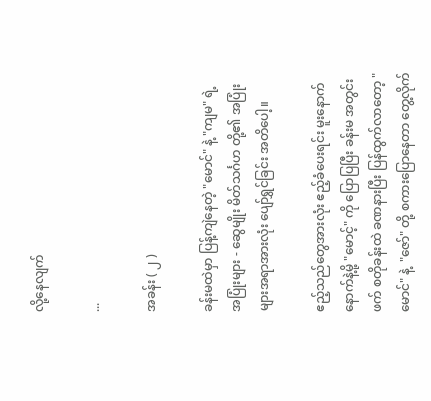လို့နေလျက်

...

အခန်း ( ၂ )

ခန်းမထဲမှာ ပြန့်ကျဲနေတဲ့ "မောင်" နဲ့ "ကျမ" ရဲ့ အပြုံးများ - ဆွေမျိုး မိတ်သင်္ဂဟ တို့၏ အပြုံးများအရာအားလုံး ပျော်ရွှင်ခြင်း အတိပေါ့။

ဧည့်သည်တွေအားလုံး ဧည့်ခံပေးရင်း မူးနောက်နောက်နဲ့မို့ "မောင့်" ကို ပြောပြပြီး ခန်းမ အတွင်းဖက် စတိုခန်းထဲ ခဏနားပြီး ပြန်ထွက်လာတော့ "မောင်" နဲ့  "ဇော်" တို့ စကားပြောနေတာ တွေ့လိုက်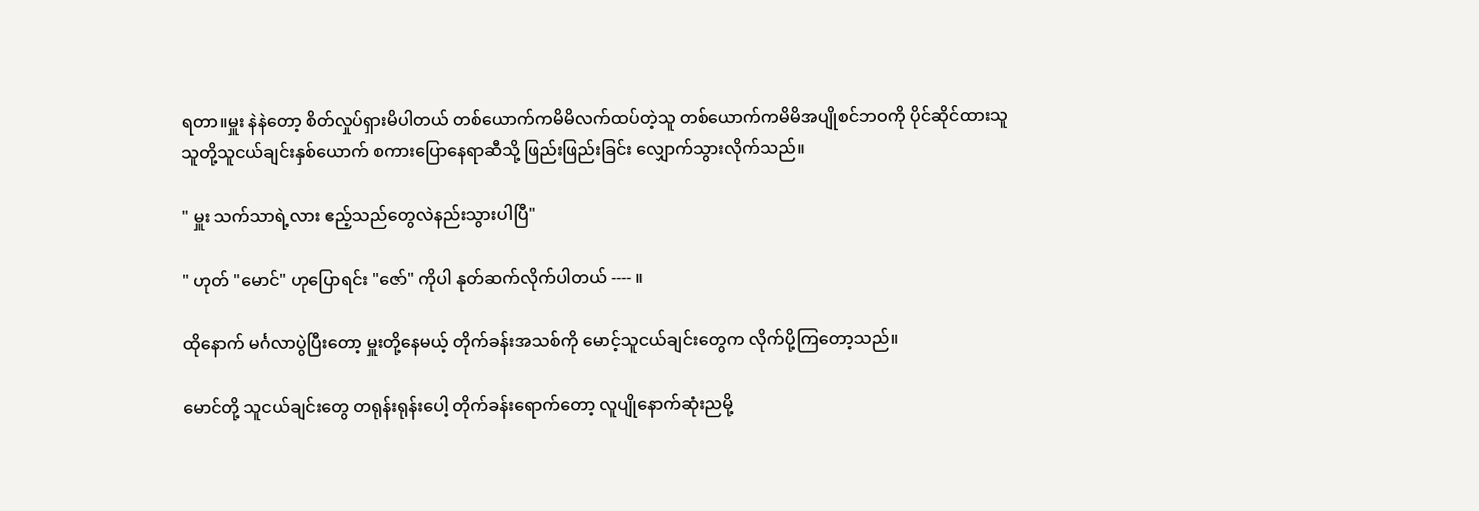ရတာ။မှူး နဲနဲတော့ စိတ်လှုပ်ရှားမိပါတယ် တစ်ယောက်ကမိမိလက်ထပ်တဲ့သူ တစ်ယောက်ကမိမိအပျိုစင်ဘဝကို ပိုင်ဆိုင်ထားသူ သူတို့သူငယ်ချင်းနှစ်ယောက် စကားပြောနေရာဆီသို့ ဖြည်းဖြည်းခြင်း လျှောက်သွားလိုက်သည်။

" မှူး သက်သာရဲ့လား ဧည့်သည်တွေလဲနည်းသွားပါပြီ"

" ဟုတ် "မောင်" ဟုပြောရင်း "ဇော်" ကိုပါ နုတ်ဆက်လိုက်ပါတယ် ---- ။

ထိုနောက် မင်္ဂလာပွဲပြီးတော့ မှူးတို့နေမယ့် တိုက်ခန်းအသစ်ကို မောင့်သူငယ်ချင်းတွေက လိုက်ပို့ကြတော့သည်။

မောင်တို့ သူငယ်ချင်းတွေ တရုန်းရုန်းပေါ့ တိုက်ခန်းရောက်တော့ လူပျိုနောက်ဆုံးညမို့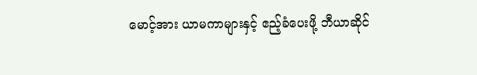မောင့်အား ယာမကာများနှင့် ဧည့်ခံပေးဖို့ ဘီယာဆိုင်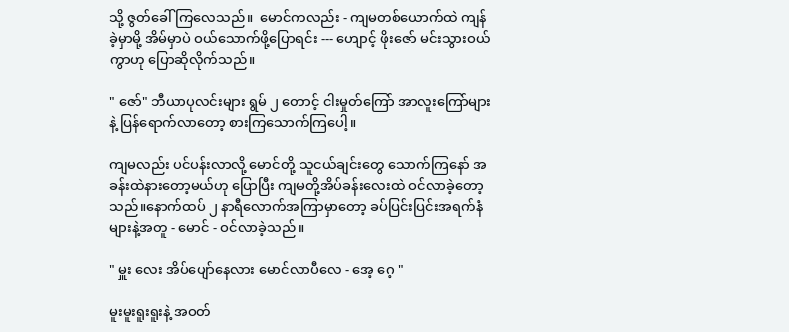သို့ ဇွတ်ခေါ်ကြလေသည်။  မောင်ကလည်း - ကျမတစ်ယောက်ထဲ ကျန်ခဲ့မှာမို့ အိမ်မှာပဲ ဝယ်သောက်ဖို့ပြောရင်း --- ဟျောင့် ဖိုးဇော် မင်းသွားဝယ်ကွာဟု ပြောဆိုလိုက်သည်။

" ဇော်" ဘီယာပုလင်းများ ရွမ် ၂ တောင့် ငါးမှုတ်ကြော် အာလူးကြော်များနဲ့ ပြန်ရောက်လာတော့ စားကြသောက်ကြပေါ့။

ကျမလည်း ပင်ပန်းလာလို့ မောင်တို့ သူငယ်ချင်းတွေ သောက်ကြနော် အခန်းထဲနားတော့မယ်ဟု ပြောပြီး ကျမတို့အိပ်ခန်းလေးထဲ ဝင်လာခဲ့တော့သည်။နောက်ထပ် ၂ နာရီလောက်အကြာမှာတော့ ခပ်ပြင်းပြင်းအရက်နံများနဲ့အတူ - မောင် - ဝင်လာခဲ့သည်။

" မှူး လေး အိပ်ပျော်နေလား မောင်လာပီလေ - အေ့ ဂေ့ "

မူးမူးရူးရူးနဲ့ အဝတ်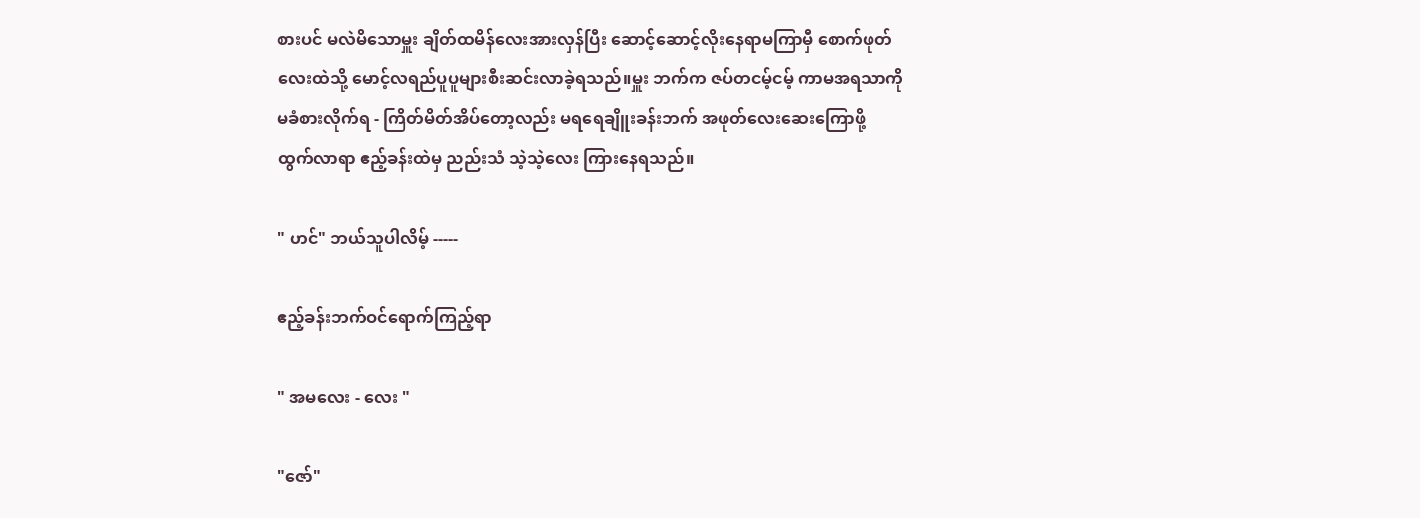စားပင် မလဲမိသောမှူး ချိတ်ထမိန်လေးအားလှန်ပြီး ဆောင့်ဆောင့်လိုးနေရာမကြာမှီ စောက်ဖုတ်လေးထဲသို့ မောင့်လရည်ပူပူများစီးဆင်းလာခဲ့ရသည်။မှူး ဘက်က ဇပ်တငမ့်ငမ့် ကာမအရသာကို မခံစားလိုက်ရ - ကြိတ်မိတ်အိပ်တော့လည်း မရရေချိူးခန်းဘက် အဖုတ်လေးဆေးကြောဖို့ ထွက်လာရာ ဧည့်ခန်းထဲမှ ညည်းသံ သဲ့သဲ့လေး ကြားနေရသည်။

" ဟင်" ဘယ်သူပါလိမ့် -----

ဧည့်ခန်းဘက်ဝင်ရောက်ကြည့်ရာ

" အမလေး - လေး "

"ဇော်"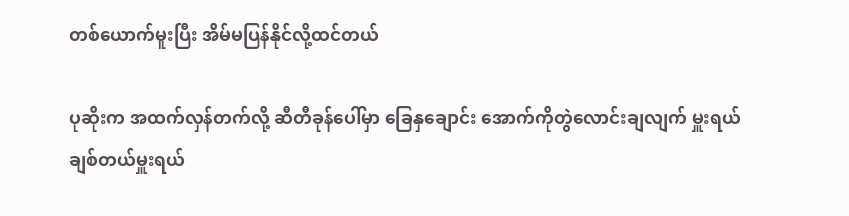တစ်ယောက်မူးပြီး အိမ်မပြန်နိုင်လို့ထင်တယ်

ပုဆိုးက အထက်လှန်တက်လို့ ဆီတီခုန်ပေါ်မှာ ခြေနှချောင်း အောက်ကိုတွဲလောင်းချလျက် မှူးရယ် ချစ်တယ်မှူးရယ်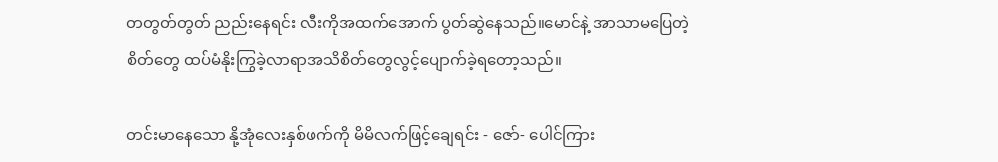တတွတ်တွတ် ညည်းနေရင်း လီးကိုအထက်အောက် ပွတ်ဆွဲနေသည်။မောင်နဲ့ အာသာမပြေတဲ့စိတ်တွေ ထပ်မံနိုးကြွခဲ့လာရာအသိစိတ်တွေလွင့်ပျောက်ခဲ့ရတော့သည်။

တင်းမာနေသော နို့အုံလေးနှစ်ဖက်ကို မိမိလက်ဖြင့်ချေရင်း - ဇော်- ပေါင်ကြား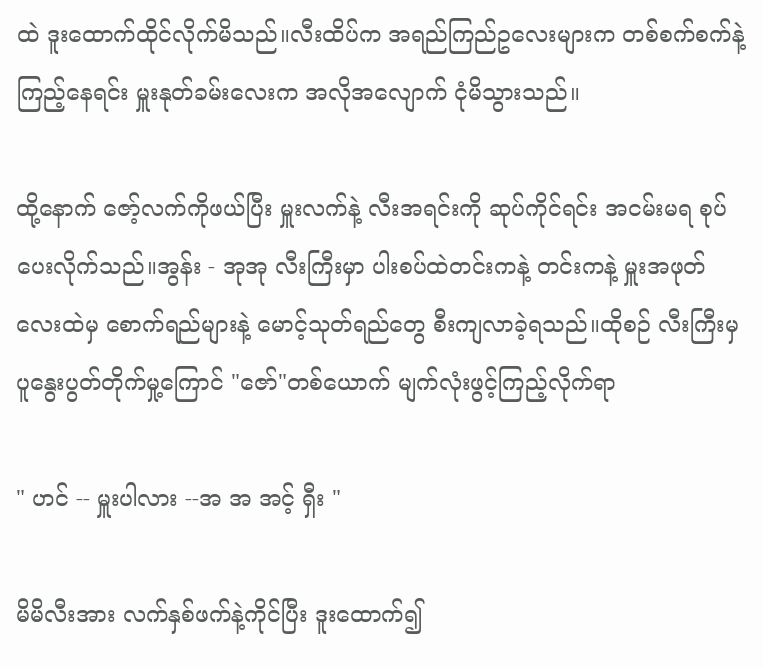ထဲ ဒူးထောက်ထိုင်လိုက်မိသည်။လီးထိပ်က အရည်ကြည်ဥလေးများက တစ်စက်စက်နဲ့ကြည့်နေရင်း မှူးနုတ်ခမ်းလေးက အလိုအလျောက် ငုံမိသွားသည်။

ထို့နောက် ဇော့်လက်ကိုဖယ်ပြီး မှူးလက်နဲ့ လီးအရင်းကို ဆုပ်ကိုင်ရင်း အငမ်းမရ စုပ်ပေးလိုက်သည်။အွန်း - အုအု လီးကြီးမှာ ပါးစပ်ထဲတင်းကနဲ့ တင်းကနဲ့ မှူးအဖုတ်လေးထဲမှ စောက်ရည်များနဲ့ မောင့်သုတ်ရည်တွေ စီးကျလာခဲ့ရသည်။ထိုစဉ် လီးကြီးမှ ပူနွေးပွတ်တိုက်မှု့ကြောင် "ဇော်"တစ်ယောက် မျက်လုံးဖွင့်ကြည့်လိုက်ရာ

" ဟင် -- မှူးပါလား --အ အ အင့် ရှီး "

မိမိလီးအား လက်နှစ်ဖက်နဲ့ကိုင်ပြီး ဒူးထောက်၍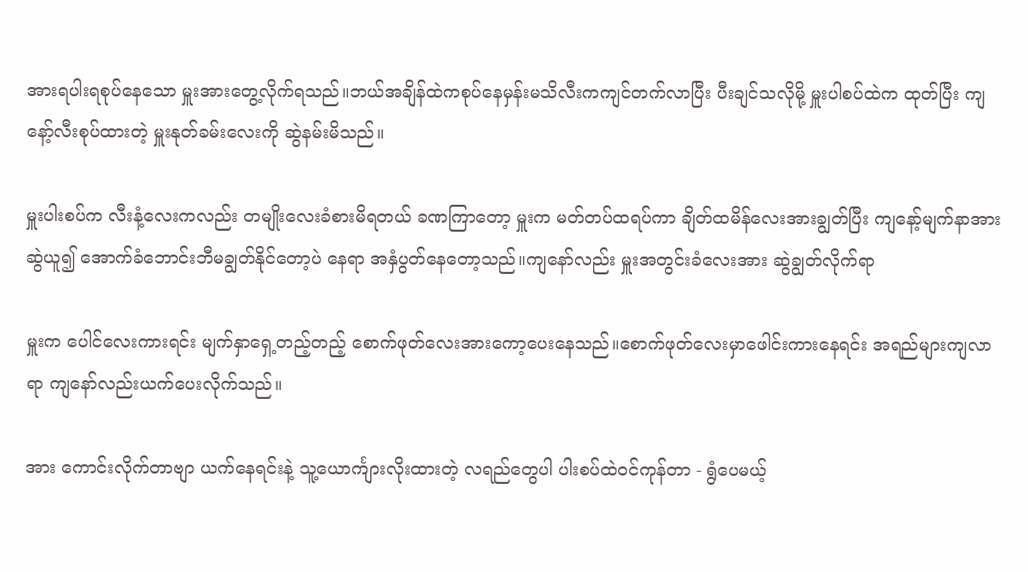အားရပါးရစုပ်နေသော မှူးအားတွေ့လိုက်ရသည်။ဘယ်အချိန်ထဲကစုပ်နေမှန်းမသိလီးကကျင်တက်လာပြီး ပီးချင်သလိုမို့ မှူးပါစပ်ထဲက ထုတ်ပြီး ကျနော့်လီးစုပ်ထားတဲ့ မှူးနုတ်ခမ်းလေးကို ဆွဲနမ်းမိသည်။

မှူးပါးစပ်က လီးနံ့လေးကလည်း တမျိုးလေးခံစားမိရတယ် ခဏကြာတော့ မှူးက မတ်တပ်ထရပ်ကာ ချိတ်ထမိန်လေးအားချွတ်ပြီး ကျနော့်မျက်နာအား ဆွဲယူ၍ အောက်ခံဘောင်းဘီမချွတ်နိုင်တော့ပဲ နေရာ အနှံပွတ်နေတော့သည်။ကျနော်လည်း မှူးအတွင်းခံလေးအား ဆွဲချွတ်လိုက်ရာ

မှူးက ပေါင်လေးကားရင်း မျက်နှာရှေ့တည့်တည့် စောက်ဖုတ်လေးအားကော့ပေးနေသည်။စောက်ဖုတ်လေးမှာဖေါင်းကားနေရင်း အရည်များကျလာရာ ကျနော်လည်းယက်ပေးလိုက်သည်။

အား ကောင်းလိုက်တာဗျာ ယက်နေရင်းနဲ့ သူ့ယောင်္ကျားလိုးထားတဲ့ လရည်တွေပါ ပါးစပ်ထဲဝင်ကုန်တာ - ရွံပေမယ့်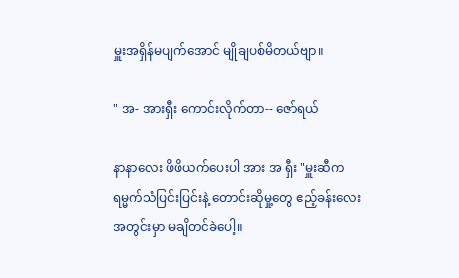မှူးအရှိန်မပျက်အောင် မျိုချပစ်မိတယ်ဗျာ။

" အ- အားရှီး ကောင်းလိုက်တာ-- ဇော်ရယ်

နာနာလေး ဖိဖိယက်ပေးပါ အား အ ရှီး "မှူးဆီက ရမ္မက်သံပြင်းပြင်းနဲ့ တောင်းဆိုမှု့တွေ ဧည့်ခန်းလေးအတွင်းမှာ မချိတင်ခဲပေါ့။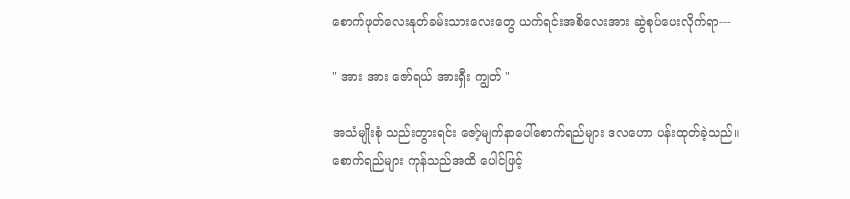စောက်ဖုတ်လေးနုတ်ခမ်းသားလေးတွေ ယက်ရင်းအစိလေးအား ဆွဲစုပ်ပေးလိုက်ရာ---

" အား အား ဇော်ရယ် အားရှီး ကျွတ် "

အသံမျိုးစုံ သည်းတွားရင်း ဇော့်မျက်နာပေါ်စောက်ရည်များ ဒလဟော ပန်းထုတ်ခဲ့သည်။စောက်ရည်များ ကုန်သည်အထိ ပေါင်ဖြင့်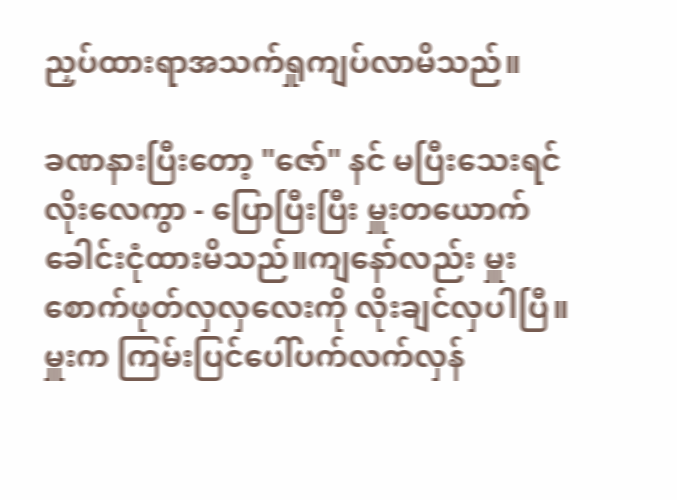ညှပ်ထားရာအသက်ရှုကျပ်လာမိသည်။

ခဏနားပြီးတော့ "ဇော်" နင် မပြီးသေးရင် လိုးလေကွာ - ပြောပြီးပြီး မှူးတယောက် ခေါင်းငုံထားမိသည်။ကျနော်လည်း မှူးစောက်ဖုတ်လှလှလေးကို လိုးချင်လှပါပြီ။မှူးက ကြမ်းပြင်ပေါ်ပက်လက်လှန်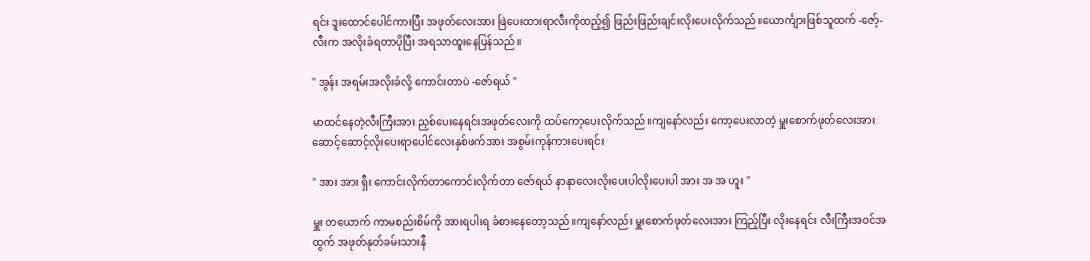ရင်း ဒူးထောင်ပေါင်ကားပြီး အဖုတ်လေးအား ဖြဲပေးထားရာလီးကိုထည့်၍ ဖြည်းဖြည်းချင်းလိုးပေးလိုက်သည်။ယောင်္ကျားဖြစ်သူထက် -ဇော့်- လီးက အလိုးခံရတာပိုပြီး အရသာထူးနေပြန်သည်။

" အွန်း အရမ်းအလိုးခံလို့ ကောင်းတာပဲ -ဇော်ရယ် "

မာထင်နေတဲ့လီးကြီးအား ညှစ်ပေးနေရင်းအဖုတ်လေးကို ထပ်ကော့ပေးလိုက်သည်။ကျနော်လည်း ကော့ပေးလာတဲ့ မှူးစောက်ဖုတ်လေးအား ဆောင့်ဆောင့်လိုးပေးရာပေါင်လေးနှစ်ဖက်အား အစွမ်းကုန်ကားပေးရင်း

" အား အား ရှီး ကောင်းလိုက်တာကောင်းလိုက်တာ ဇော်ရယ် နာနာလေးလိုးပေးပါလိုးပေးပါ အား အ အ ဟူး "

မှူး တယောက် ကာမစည်းစိမ်ကို အားရပါးရ ခံစားနေတော့သည်။ကျနော်လည်း မှူးစောက်ဖုတ်လေးအား ကြည့်ပြီး လိုးနေရင်း လီးကြီးအဝင်အထွက် အဖုတ်နုတ်ခမ်းသားနီ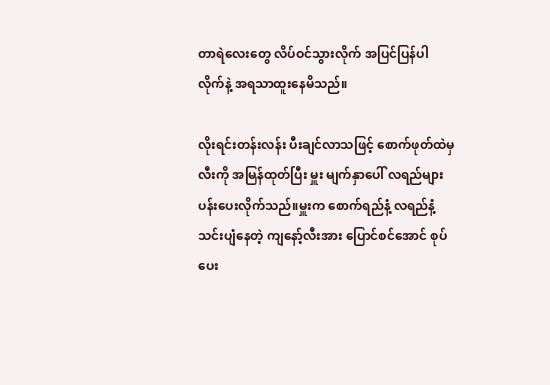တာရဲလေးတွေ လိပ်ဝင်သွားလိုက် အပြင်ပြန်ပါလိုက်နဲ့ အရသာထူးနေမိသည်။

လိုးရင်းတန်းလန်း ပီးချင်လာသဖြင့် စောက်ဖုတ်ထဲမှ လီးကို အမြန်ထုတ်ပြီး မှူး မျက်နှာပေါ် လရည်များပန်းပေးလိုက်သည်။မှူးက စောက်ရည်နံ့ လရည်နံ့ သင်းပျံနေတဲ့ ကျနော့်လီးအား ပြောင်စင်အောင် စုပ်ပေး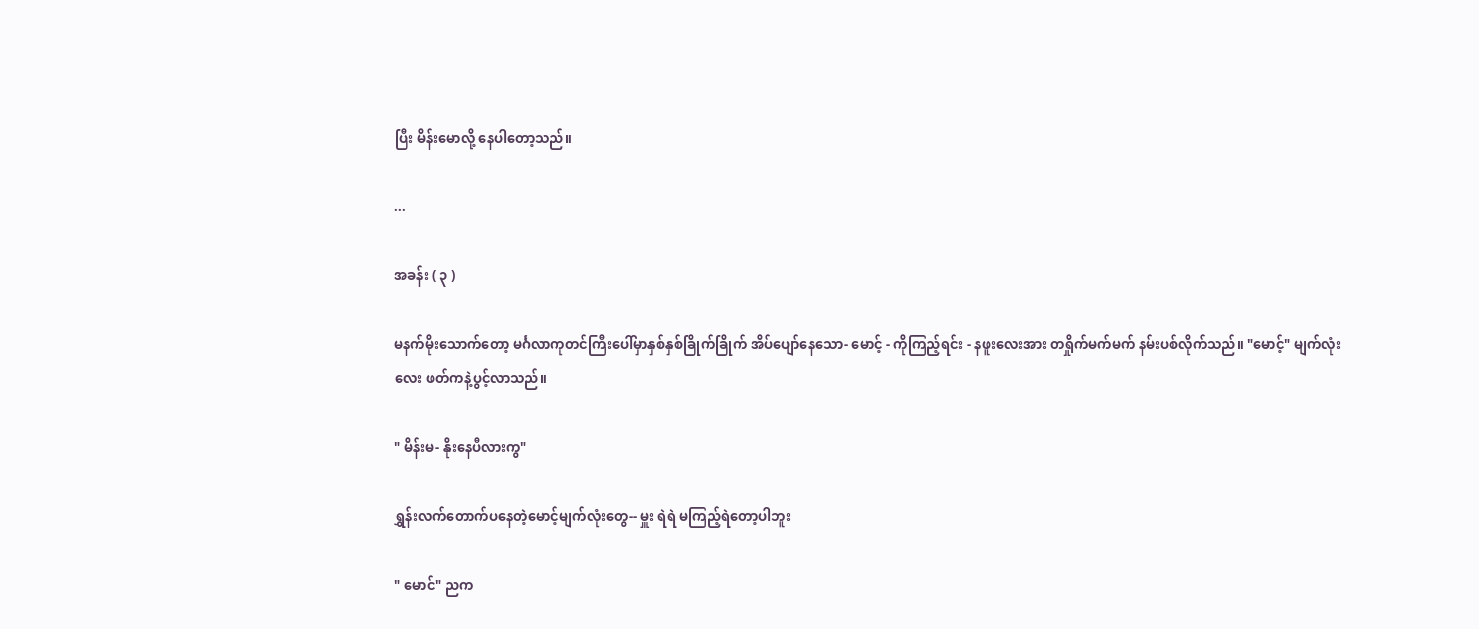ပြီး မိန်းမောလို့ နေပါတော့သည်။

...

အခန်း ( ၃ )

မနက်မိုးသောက်တော့ မင်္ဂလာကုတင်ကြီးပေါ်မှာနှစ်နှစ်ခြိုက်ခြိုက် အိပ်ပျော်နေသော- မောင့် - ကိုကြည့်ရင်း - နဖူးလေးအား တရှိုက်မက်မက် နမ်းပစ်လိုက်သည်။ "မောင့်" မျက်လုံးလေး ဖတ်ကနဲ့ပွင့်လာသည်။

" မိန်းမ- နိုးနေပီလားကွ"

ရွှန်းလက်တောက်ပနေတဲ့မောင့်မျက်လုံးတွေ-- မှူး ရဲရဲ မကြည့်ရဲတော့ပါဘူး

" မောင်" ညက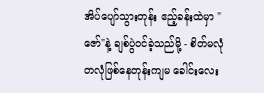အိပ်ပျော်သွားတုန်း ဧည့်ခန်းထဲမှာ "ဇော်"နဲ့ ချစ်ပွဲဝင်ခဲ့သည်မို့ - စိတ်မလုံတလုံဖြစ်နေတုန်းကျမ ခေါင်းလေး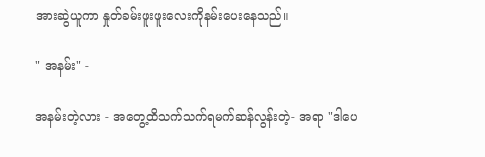အားဆွဲယူကာ နှုတ်ခမ်းဖူးဖူးလေးကိုနမ်းပေးနေသည်။

" အနမ်း" -

အနမ်းတဲ့လား - အတွေ့ထိသက်သက်ရမက်ဆန်လွန်းတဲ့- အရာ "ဒါပေ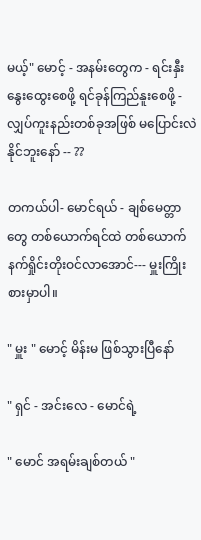မယ့်" မောင့် - အနမ်းတွေက - ရင်းနှီးနွေးထွေးစေဖို့ ရင်ခုန်ကြည်နူးစေဖို့ - လျှပ်ကူးနည်းတစ်ခုအဖြစ် မပြောင်းလဲနိုင်ဘူးနော် -- ??

တကယ်ပါ- မောင်ရယ် - ချစ်မေတ္တာတွေ တစ်ယောက်ရင်ထဲ တစ်ယောက် နက်ရှိုင်းတိုးဝင်လာအောင်--- မှူးကြိုးစားမှာပါ။

" မှူး " မောင့် မိန်းမ ဖြစ်သွားပြီနော်

" ရှင် - အင်းလေ - မောင်ရဲ့

" မောင် အရမ်းချစ်တယ် "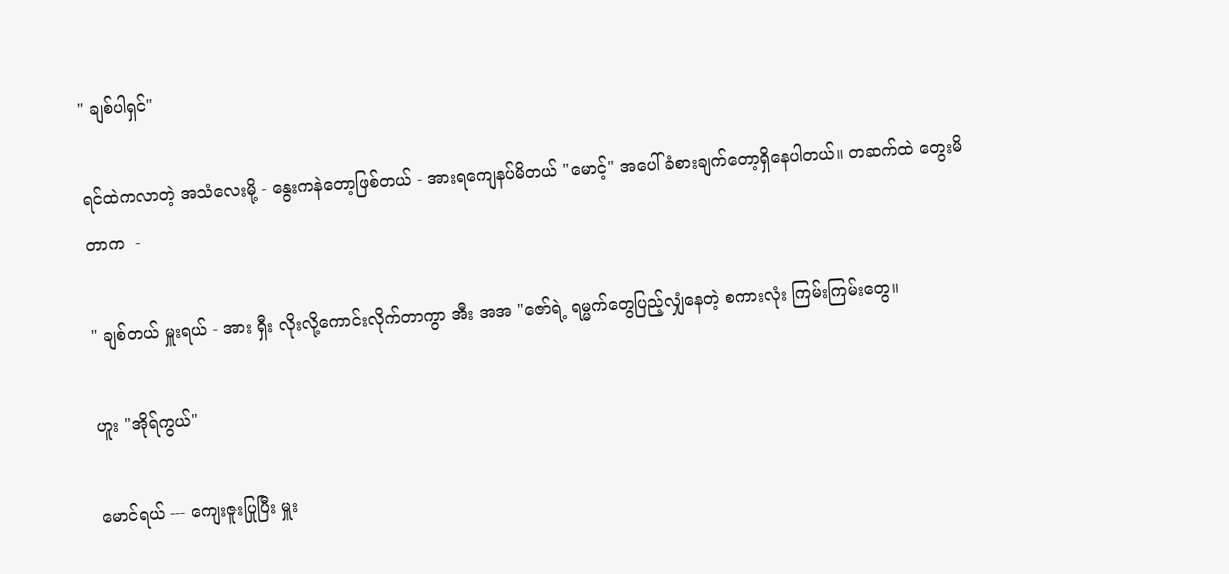" ချစ်ပါရှင်"

ရင်ထဲကလာတဲ့ အသံလေးမို့ - နွေးကနဲတော့ဖြစ်တယ် - အားရကျေနပ်မိတယ် "မောင့်" အပေါ် ခံစားချက်တော့ရှိနေပါတယ်။ တဆက်ထဲ တွေးမိတာက  -

" ချစ်တယ် မှူးရယ် - အား ရှီး လိုးလို့ကောင်းလိုက်တာကွာ အီး အအ "ဇော်ရဲ့ ရမ္မက်တွေပြည့်လျှံနေတဲ့ စကားလုံး ကြမ်းကြမ်းတွေ။

ဟူး "အိုရ်ကွယ်"

မောင်ရယ် --- ကျေးဇူးပြုပြီး မှူး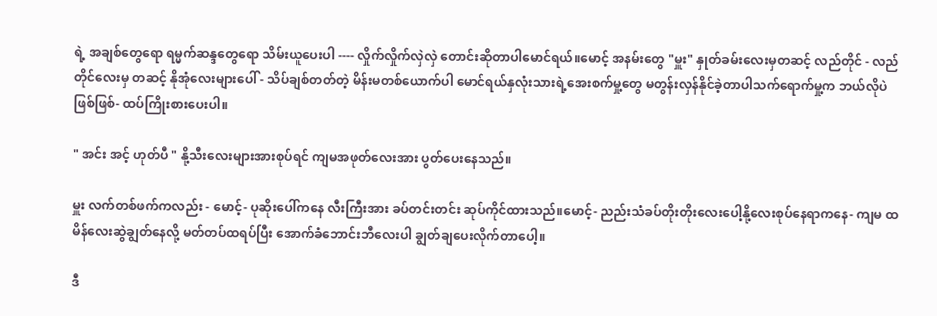ရဲ့ အချစ်တွေရော ရမ္မက်ဆန္ဒတွေရော သိမ်းယူပေးပါ ---- လှိုက်လှိုက်လှဲလှဲ တောင်းဆိုတာပါမောင်ရယ်။မောင့် အနမ်းတွေ "မှူး" နှုတ်ခမ်းလေးမှတဆင့် လည်တိုင် - လည်တိုင်လေးမှ တဆင့် နိုအုံလေးများပေါ် - သိပ်ချစ်တတ်တဲ့ မိန်းမတစ်ယောက်ပါ မောင်ရယ်နှလုံးသားရဲ့အေးစက်မှု့တွေ မတွန်းလှန်နိုင်ခဲ့တာပါသက်ရောက်မှု့က ဘယ်လိုပဲဖြစ်ဖြစ်- ထပ်ကြိုးစားပေးပါ။

" အင်း အင့် ဟုတ်ပီ " နို့သီးလေးများအားစုပ်ရင် ကျမအဖုတ်လေးအား ပွတ်ပေးနေသည်။

မှူး လက်တစ်ဖက်ကလည်း - မောင့်- ပုဆိုးပေါ်ကနေ လီးကြီးအား ခပ်တင်းတင်း ဆုပ်ကိုင်ထားသည်။မောင့်- ညည်းသံခပ်တိုးတိုးလေးပေါ့နို့လေးစုပ်နေရာကနေ- ကျမ ထမိန်လေးဆွဲချွတ်နေလို့ မတ်တပ်ထရပ်ပြီး အောက်ခံဘောင်းဘီလေးပါ ချွတ်ချပေးလိုက်တာပေါ့။

ဒီ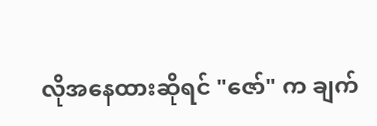လိုအနေထားဆိုရင် "ဇော်" က ချက်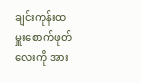ချင်းကုန်းထ မှူးစောက်ဖုတ်လေးကို အား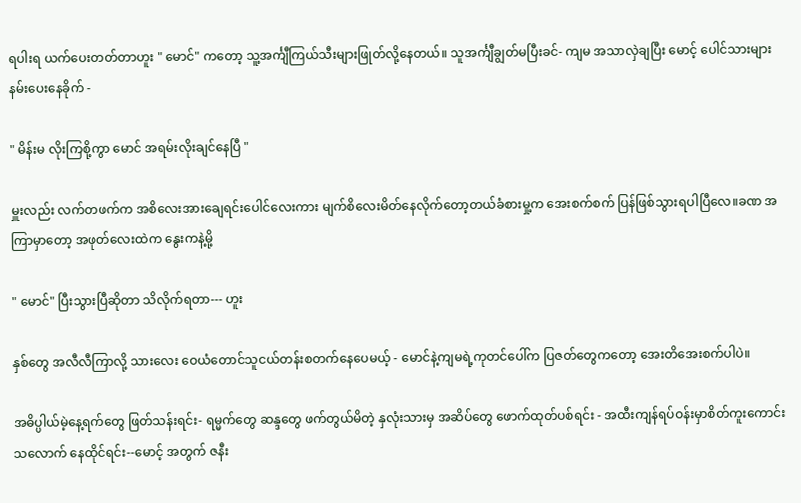ရပါးရ ယက်ပေးတတ်တာဟူး " မောင်" ကတော့ သူ့အင်္ကျီကြယ်သီးများဖြုတ်လို့နေတယ်။ သူအင်္ကျီချွတ်မပြီးခင်- ကျမ အသာလှဲချပြီး မောင့် ပေါင်သားများ နမ်းပေးနေခိုက် -

" မိန်းမ လိုးကြစို့ကွာ မောင် အရမ်းလိုးချင်နေပြီ "

မှူးလည်း လက်တဖက်က အစိလေးအားချေရင်းပေါင်လေးကား မျက်စိလေးမိတ်နေလိုက်တော့တယ်ခံစားမှု့က အေးစက်စက် ပြန်ဖြစ်သွားရပါပြီလေ။ခဏ အကြာမှာတော့ အဖုတ်လေးထဲက နွေးကနဲ့မို့

" မောင်" ပြီးသွားပြီဆိုတာ သိလိုက်ရတာ--- ဟူး

နှစ်တွေ အလီလီကြာလို့ သားလေး ဝေယံတောင်သူငယ်တန်းစတက်နေပေမယ့် - မောင်နဲ့ကျမရဲ့ကုတင်ပေါ်က ပြဇတ်တွေကတော့ အေးတိအေးစက်ပါပဲ။

အဓိပ္ပါယ်မဲ့နေ့ရက်တွေ ဖြတ်သန်းရင်း- ရမ္မက်တွေ ဆန္ဒတွေ ဖက်တွယ်မိတဲ့ နှလုံးသားမှ အဆိပ်တွေ ဖောက်ထုတ်ပစ်ရင်း - အထီးကျန်ရပ်ဝန်းမှာစိတ်ကူးကောင်းသလောက် နေထိုင်ရင်း--မောင့် အတွက် ဇနီး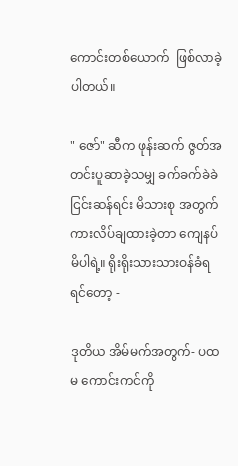ကောင်းတစ်ယောက်  ဖြစ်လာခဲ့ပါတယ်။

" ဇော်" ဆီက ဖုန်းဆက် ဇွတ်အတင်းပူဆာခဲ့သမျှ ခက်ခက်ခဲခဲ ငြင်းဆန်ရင်း မိသားစု အတွက် ကားလိပ်ချထားခဲ့တာ ကျေနပ်မိပါရဲ့။ ရိုးရိုးသားသားဝန်ခံရရင်တော့ -

ဒုတိယ အိမ်မက်အတွက်- ပထမ ကောင်းကင်ကို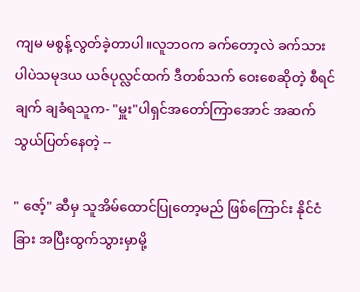ကျမ မစွန့်လွတ်ခဲ့တာပါ။လူဘဝက ခက်တော့လဲ ခက်သားပါပဲသမုဒယ ယဇ်ပုလ္လင်ထက် ဒီတစ်သက် ဝေးစေဆိုတဲ့ စီရင်ချက် ချခံရသူက- "မှူး"ပါရှင်အတော်ကြာအောင် အဆက်သွယ်ပြတ်နေတဲ့ --

" ဇော့်" ဆီမှ သူအိမ်ထောင်ပြုတော့မည် ဖြစ်ကြောင်း နိုင်ငံခြား အပြီးထွက်သွားမှာမို့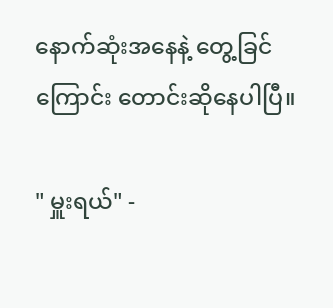နောက်ဆုံးအနေနဲ့ တွေ့ခြင်ကြောင်း တောင်းဆိုနေပါပြီ။

" မှူးရယ်" -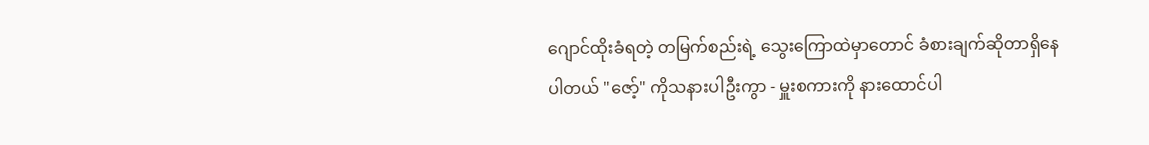ဂျောင်ထိုးခံရတဲ့ တမြက်စည်းရဲ့ သွေးကြောထဲမှာတောင် ခံစားချက်ဆိုတာရှိနေပါတယ် "ဇော့်" ကိုသနားပါဦးကွာ - မှူးစကားကို နားထောင်ပါ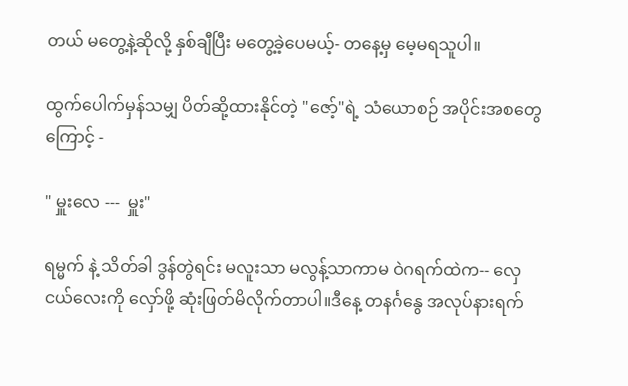တယ် မတွေ့နဲ့ဆိုလို့ နှစ်ချီပြီး မတွေ့ခဲ့ပေမယ့်- တနေ့မှ မေ့မရသူပါ။

ထွက်ပေါက်မှန်သမျှ ပိတ်ဆို့ထားနိုင်တဲ့ "ဇော့်"ရဲ့ သံယောစဉ် အပိုင်းအစတွေကြောင့် -

" မှူးလေ ---  မှူး"

ရမ္မက် နဲ့ သိတ်ခါ ဒွန်တွဲရင်း မလူးသာ မလွန့်သာကာမ ဝဲဂရက်ထဲက-- လှေငယ်လေးကို လှော်ဖို့ ဆုံးဖြတ်မိလိုက်တာပါ။ဒီနေ့ တနင်္ဂနွေ အလုပ်နားရက်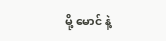မို့ မောင် နဲ့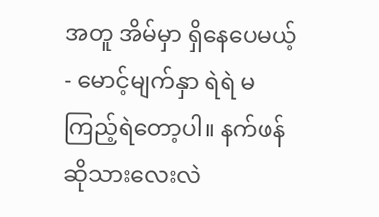အတူ အိမ်မှာ ရှိနေပေမယ့် - မောင့်မျက်နှာ ရဲရဲ မကြည့်ရဲတော့ပါ။ နက်ဖန်ဆိုသားလေးလဲ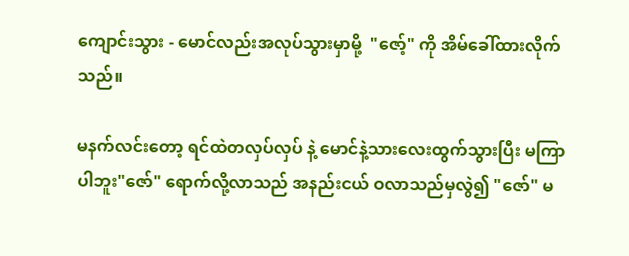ကျောင်းသွား - မောင်လည်းအလုပ်သွားမှာမို့  "ဇော့်" ကို အိမ်ခေါ်ထားလိုက်သည်။

မနက်လင်းတော့ ရင်ထဲတလှပ်လှပ် နဲ့ မောင်နဲ့သားလေးထွက်သွားပြီး မကြာပါဘူး"ဇော်" ရောက်လို့လာသည် အနည်းငယ် ဝလာသည်မှလွဲ၍ "ဇော်" မ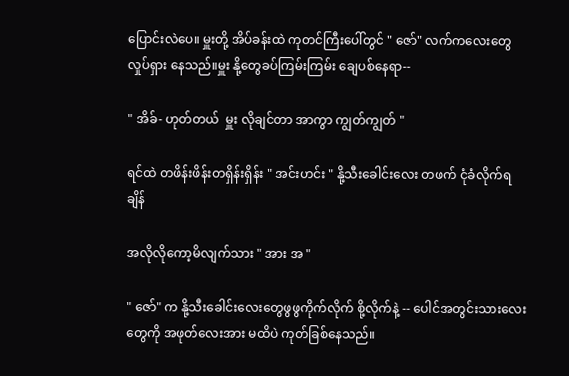ပြောင်းလဲပေ။ မှူးတို့ အိပ်ခန်းထဲ ကုတင်ကြီးပေါ်တွင် " ဇော်" လက်ကလေးတွေ လှုပ်ရှား နေသည်။မှူး နို့တွေခပ်ကြမ်းကြမ်း ချေပစ်နေရာ--

" အိခ်- ဟုတ်တယ်  မှူး လိုချင်တာ အာကွာ ကျွတ်ကျွတ် "

ရင်ထဲ တဖိန်းဖိန်းတရှိန်းရှိန်း " အင်းဟင်း " နို့သီးခေါင်းလေး တဖက် ငုံခံလိုက်ရချိန်

အလိုလိုကော့မိလျက်သား " အား အ "

" ဇော်" က နို့သီးခေါင်းလေးတွေဖွဖွကိုက်လိုက် စို့လိုက်နဲ့ -- ပေါင်အတွင်းသားလေးတွေကို အဖုတ်လေးအား မထိပဲ ကုတ်ခြစ်နေသည်။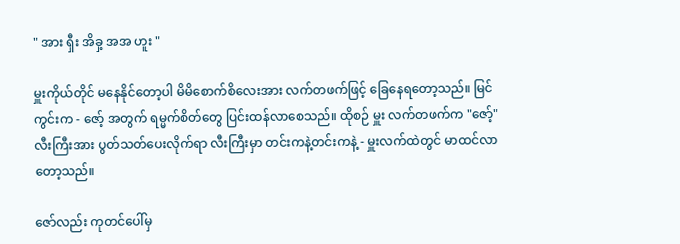" အား ရှီး အိခှ့ အအ ဟူး "

မှူးကိုယ်တိုင် မနေနိုင်တော့ပါ မိမိစောက်စိလေးအား လက်တဖက်ဖြင့် ခြေနေရတော့သည်။ မြင်ကွင်းက - ဇော့် အတွက် ရမ္မက်စိတ်တွေ ပြင်းထန်လာစေသည်။ ထိုစဉ် မှူး လက်တဖက်က "ဇော့်" လီးကြီးအား ပွတ်သတ်ပေးလိုက်ရာ လီးကြီးမှာ တင်းကနဲ့တင်းကနဲ့ - မှူးလက်ထဲတွင် မာထင်လာတော့သည်။

ဇော်လည်း ကုတင်ပေါ်မှ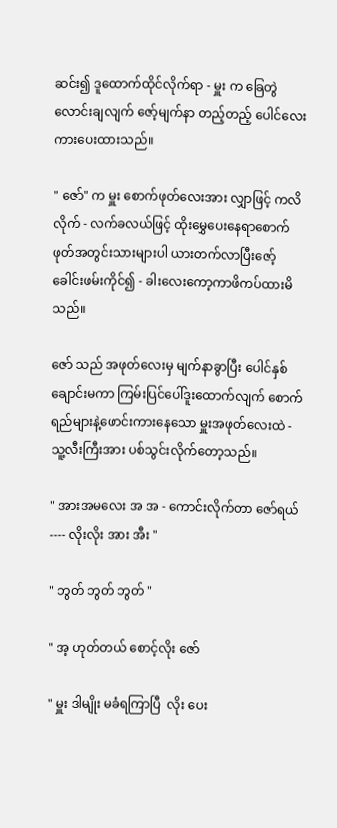ဆင်း၍ ဒူထောက်ထိုင်လိုက်ရာ - မှူး က ခြေတွဲလောင်းချလျက် ဇော့်မျက်နာ တည့်တည့် ပေါင်လေးကားပေးထားသည်။

" ဇော်" က မှူး စောက်ဖုတ်လေးအား လျှာဖြင့် ကလိလိုက် - လက်ခလယ်ဖြင့် ထိုးမွှေပေးနေရာစောက်ဖုတ်အတွင်းသားများပါ ယားတက်လာပြီးဇော့် ခေါင်းဖမ်းကိုင်၍ - ခါးလေးကော့ကာဖိကပ်ထားမိသည်။

ဇော် သည် အဖုတ်လေးမှ မျက်နာခွာပြီး ပေါင်နှစ်ချောင်းမကာ ကြမ်းပြင်ပေါ်ဒူးထောက်လျက် စောက်ရည်များနဲ့ဖောင်းကားနေသော မှူးအဖုတ်လေးထဲ - သူ့လီးကြီးအား ပစ်သွင်းလိုက်တော့သည်။

" အားအမလေး အ အ - ကောင်းလိုက်တာ ဇော်ရယ် ---- လိုးလိုး အား အီး "

" ဘွတ် ဘွတ် ဘွတ် "

" အ့ ဟုတ်တယ် စောင့်လိုး ဇော်

" မှူး ဒါမျိုး မခံရကြာပြီ  လိုး ပေး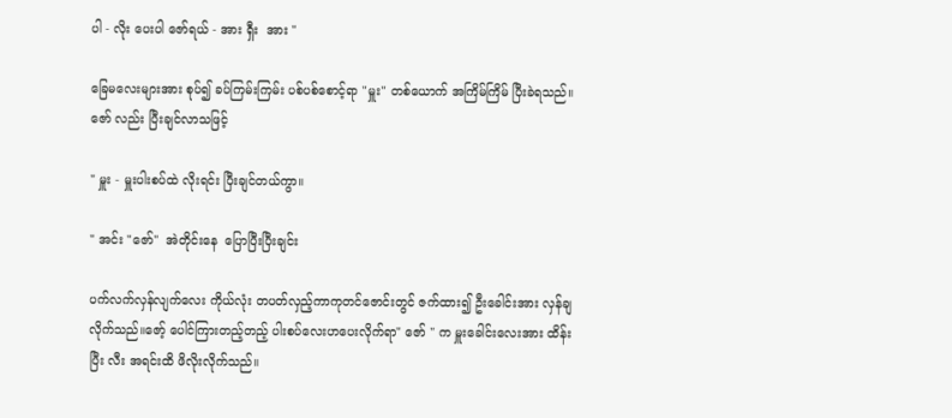ပါ - လိုး ပေးပါ ဇော်ရယ် - အား ရှီး  အား "

ခြေမလေးများအား စုပ်၍ ခပ်ကြမ်းကြမ်း ပစ်ပစ်စောင့်ရာ "မှူး" တစ်ယောက် အကြိမ်ကြိမ် ပြီးခဲရသည်။ ဇော် လည်း ပြီးချင်လာသဖြင့်

" မှူး - မှူးပါးစပ်ထဲ လိုးရင်း ပြီးချင်တယ်ကွာ။

" အင်း "ဇော်"  အဲတိုင်းနေ  ပြောပြီးပြီးချင်း

ပက်လက်လှန်လျက်လေး ကိုယ်လုံး တပတ်လှည့်ကာကုတင်ဇောင်းတွင် ဇက်ထား၍ ဦးခေါင်းအား လှန်ချလိုက်သည်။ဇော့် ပေါင်ကြားတည့်တည့် ပါးစပ်လေးဟပေးလိုက်ရာ" ဇော် " က မှူးခေါင်းလေးအား ထိန်းပြီး လီး အရင်းထိ ဖိလိုးလိုက်သည်။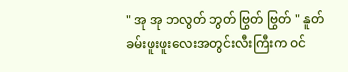" အု အု ဘလွတ် ဘွတ် ဗြွတ် ဗြွတ် " နူတ်ခမ်းဖူးဖူးလေးအတွင်းလီးကြီးက ဝင်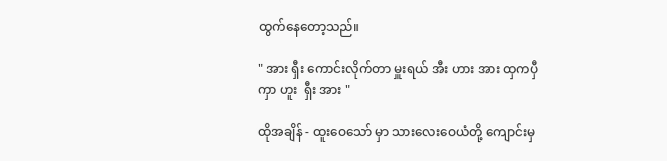ထွက်နေတော့သည်။

" အား ရှီး ကောင်းလိုက်တာ မှူးရယ် အီး ဟား အား ထှကပှီကှာ ဟူး  ရှီး အား "

ထိုအချိန် - ထူးဝေသော် မှာ သားလေးဝေယံတို့ ကျောင်းမှ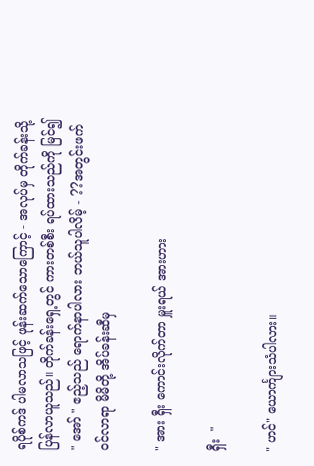ရပိုစ်ကဒ် ပါမလာသဖြင့် ဖုန်းဆက်သောကြောင့် - အလုပ်မှ တိုက်ခန်းသို့ပြန်လာယူသည်။ တိုက်ခန်းရှေ့တွင် ကားတစ်စီး ရပ်ထားသည်ကို မြင်၍ " အော် " ဧည့်သည် ရောက်နာပါလား ဘယ်သူပါလိမ့် - ??အတွင်းဖက် ဝင်လာရာ မိမိတို့ အိပ်ခန်းဆီမှ

" အား ရှီး ကောင်းလိုက်တာ မှူးရယ် အားဟား

ရှီး  "

" ဟင်" ယောင်္ကျားသံပါလား။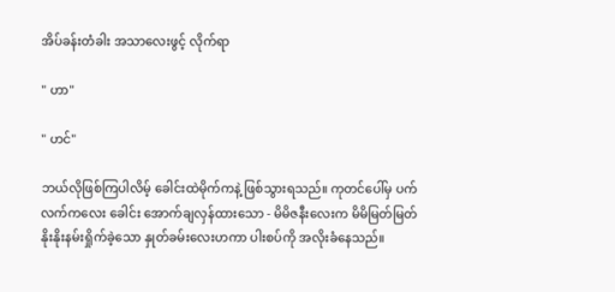အိပ်ခန်းတံခါး အသာလေးဖွင့် လိုက်ရာ

" ဟာ"

" ဟင်"

ဘယ်လိုဖြစ်ကြပါလိမ့် ခေါင်းထဲမိုက်ကနဲ့ ဖြစ်သွားရသည်။ ကုတင်ပေါ်မှ ပက်လက်ကလေး ခေါင်း အောက်ချလှန်ထားသော - မိမိဇနီးလေးက မိမိမြတ်မြတ်နိုးနိုးနမ်းရှိုက်ခဲ့သော နှုတ်ခမ်းလေးဟကာ ပါးစပ်ကို အလိုးခံနေသည်။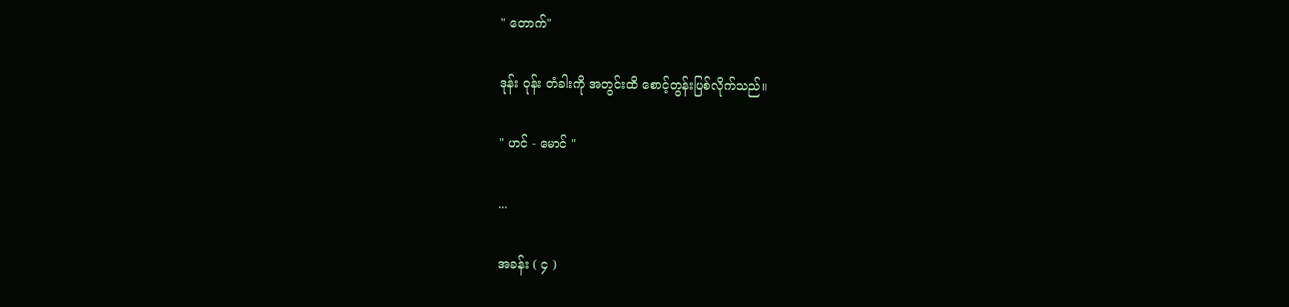" တောက်"

ဒုန်း ဝုန်း တံခါးကို အတွင်းထိ စောင့်တွန်းပြစ်လိုက်သည်။

" ဟင် - မောင် "

...

အခန်း ( ၄ )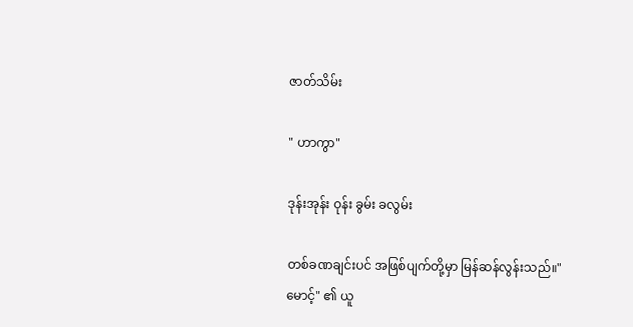ဇာတ်သိမ်း

" ဟာကွာ"

ဒုန်းအုန်း ဝုန်း ခွမ်း ခလွမ်း

တစ်ခဏချင်းပင် အဖြစ်ပျက်တို့မှာ မြန်ဆန်လွန်းသည်။"မောင့်" ၏ ယူ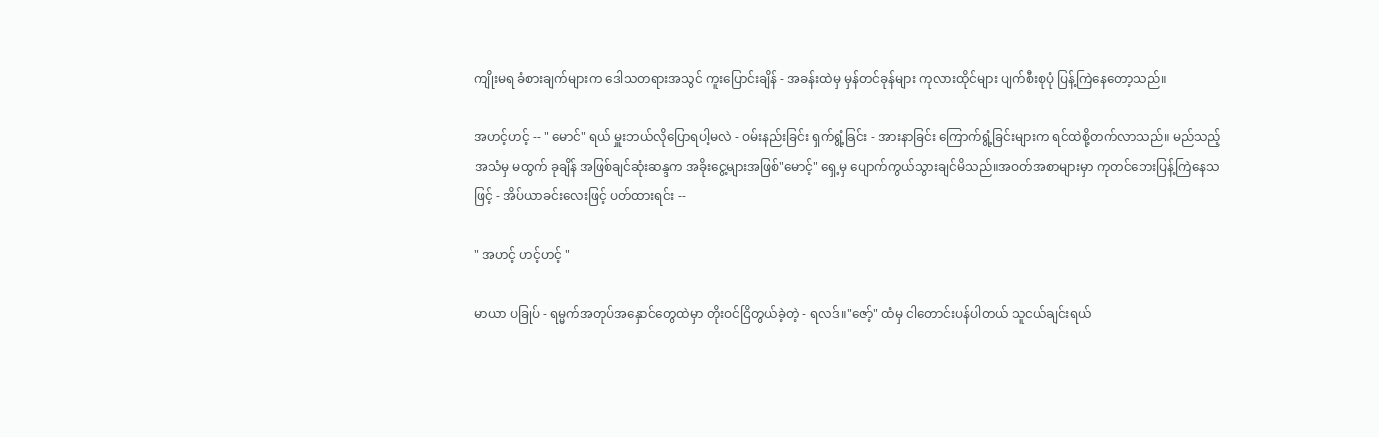ကျိုးမရ ခံစားချက်များက ဒေါသတရားအသွင် ကူးပြောင်းချိန် - အခန်းထဲမှ မှန်တင်ခုန်များ ကုလားထိုင်များ ပျက်စီးစုပုံ ပြန့်ကြဲနေတော့သည်။

အဟင့်ဟင့် -- " မောင်" ရယ် မှူးဘယ်လိုပြောရပါ့မလဲ - ဝမ်းနည်းခြင်း ရှက်ရွံ့ခြင်း - အားနာခြင်း ကြောက်ရွံ့ခြင်းများက ရင်ထဲစို့တက်လာသည်။ မည်သည့်အသံမှ မထွက် ခုချိန် အဖြစ်ချင်ဆုံးဆန္ဒက အခိုးငွေ့များအဖြစ်"မောင့်" ရှေ့မှ ပျောက်ကွယ်သွားချင်မိသည်။အဝတ်အစာများမှာ ကုတင်ဘေးပြန့်ကြဲနေသဖြင့် - အိပ်ယာခင်းလေးဖြင့် ပတ်ထားရင်း --

" အဟင့် ဟင့်ဟင့် "

မာယာ ပခြုပ် - ရမ္မက်အတုပ်အနှောင်တွေထဲမှာ တိုးဝင်ငြိတွယ်ခဲ့တဲ့ - ရလဒ်။"ဇော့်" ထံမှ ငါတောင်းပန်ပါတယ် သူငယ်ချင်းရယ်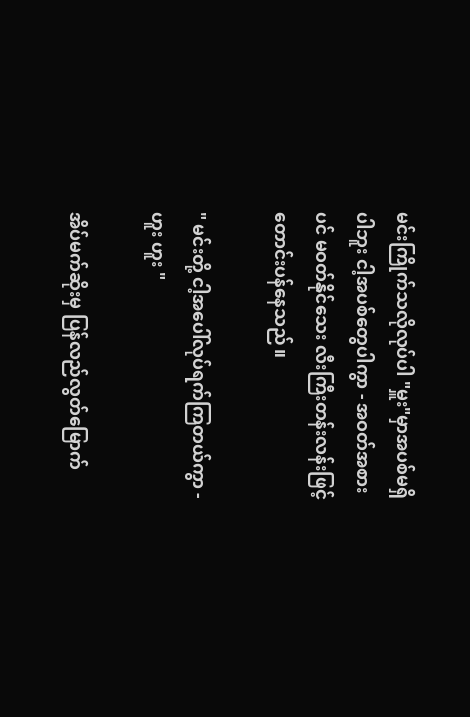မင်းကြိုက်သလိုလုပ်ပါ "မှူး"မှာအပစ်မရှိပါဘူး ငါ့အပစ်တွေပါကွာ - အဝတ်အစားပင် မဝတ်နိုင်သေး လီးကြီးတန်းလန်းဖြင့် တောင်းပန်နေသည်။

" မင်းတို့ ငါ့အပေါ်လုပ်ရက်ကြတယ်ကွာ - ဟူး ဟူး "

အိပ်မက်ဆိုးမှ ပြန်လည်လွတ်မြောက်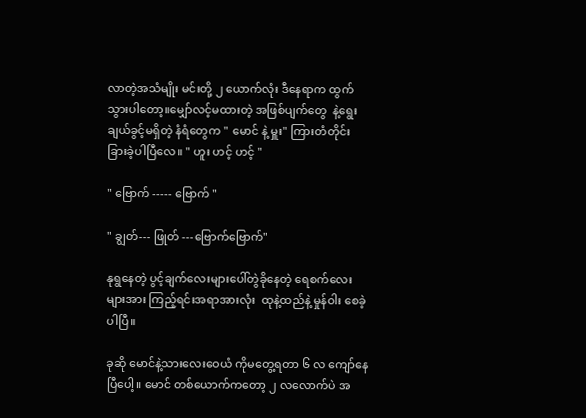လာတဲ့အသံမျိုး မင်းတို့ ၂ ယောက်လုံး ဒီနေရာက ထွက်သွားပါတော့။မျှော်လင့်မထားတဲ့ အဖြစ်ပျက်တွေ  နဲ့ရွေးချယ်ခွင့်မရှိတဲ့ နံရံတွေက " မောင် နဲ့ မှူး" ကြားတံတိုင်း ခြားခဲ့ပါပြီလေ။ " ဟူး ဟင့် ဟင့် "

" ဗြောက် ----- ဗြောက် "

" ချွတ်--- ဖြုတ် ---ဗြောက်ဗြောက်"

နုရွနေတဲ့ ပွင့်ချက်လေးများပေါ်တွဲခိုနေတဲ့ ရေစက်လေးများအား ကြည့်ရင်းအရာအားလုံး  ထုနဲ့ထည်နဲ့ မှုန်ဝါး စေခဲ့ပါပြီ။

ခုဆို မောင်နဲ့သားလေးဝေယံ ကိုမတွေ့ရတာ ၆ လ ကျော်နေပြီပေါ့။ မောင် တစ်ယောက်ကတော့ ၂ လလောက်ပဲ အ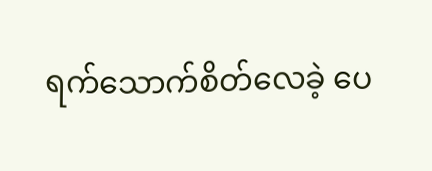ရက်သောက်စိတ်လေခဲ့ ပေ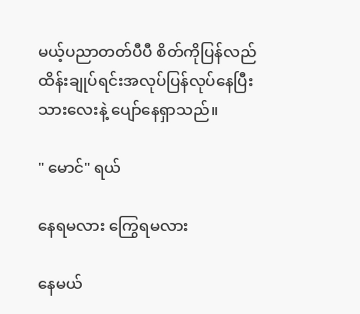မယ့်ပညာတတ်ပီပီ စိတ်ကိုပြန်လည်ထိန်းချုပ်ရင်းအလုပ်ပြန်လုပ်နေပြီး သားလေးနဲ့ ပျော်နေရှာသည်။

" မောင်" ရယ်

နေရမလား ကြွေရမလား

နေမယ်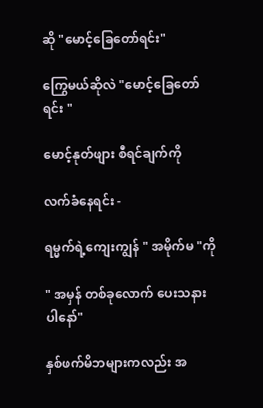ဆို "မောင့်ခြေတော်ရင်း"

ကြွေမယ်ဆိုလဲ "မောင့်ခြေတော်ရင်း "

မောင့်နုတ်ဖျား စီရင်ချက်ကို

လက်ခံနေရင်း -

ရမ္မက်ရဲ့ကျေးကျွန် " အမိုက်မ "ကို

" အမှန် တစ်ခုလောက် ပေးသနားပါနော်"

နှစ်ဖက်မိဘများကလည်း အ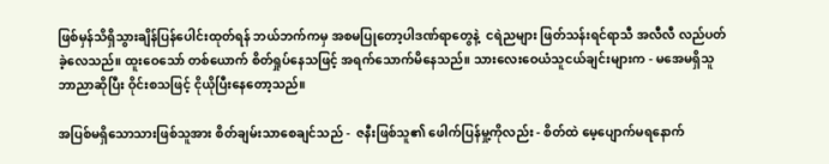ဖြစ်မှန်သိရှိသွားချိန်ပြန်ပေါင်းထုတ်ရန် ဘယ်ဘက်ကမှ အစမပြုတော့ပါဒဏ်ရာတွေနဲ့  ငရဲညများ ဖြတ်သန်းရင်ရာသီ အလီလီ လည်ပတ်ခဲ့လေသည်။ ထူးဝေသော် တစ်ယောက် စိတ်ရှုပ်နေသဖြင့် အရက်သောက်မိနေသည်။ သားလေးဝေယံသူငယ်ချင်းများက - မအေမရှိသူ ဘာညာဆိုပြီး ဝိုင်းစသဖြင့် ငိုယိုပြီးနေတော့သည်။

အပြစ်မရှိသောသားဖြစ်သူအား စိတ်ချမ်းသာစေချင်သည် -  ဇနီးဖြစ်သူ၏ ဖေါက်ပြန်မှု့ကိုလည်း - စိတ်ထဲ မေ့ပျောက်မရနောက်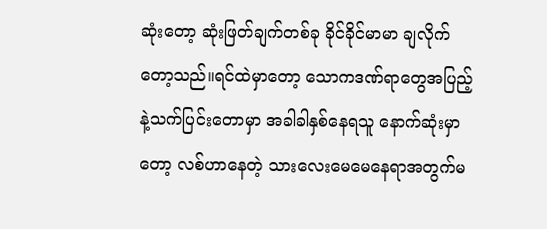ဆုံးတော့ ဆုံးဖြတ်ချက်တစ်ခု ခိုင်ခိုင်မာမာ ချလိုက်တော့သည်။ရင်ထဲမှာတော့ သောကဒဏ်ရာတွေအပြည့်နဲ့သက်ပြင်းတောမှာ အခါခါနှစ်နေရသူ နောက်ဆုံးမှာတော့ လစ်ဟာနေတဲ့ သားလေးမေမေနေရာအတွက်မ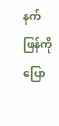နက်ဖြန်ကိုပြော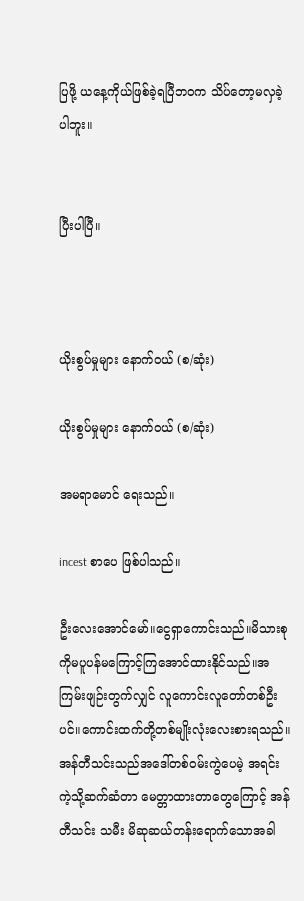ပြဖို့ ယနေ့ကိုယ်ဖြစ်ခဲ့ရပြီဘဝက သိပ်တော့မလှခဲ့ပါဘူး။


ပြီးပါပြီ။



ယိုးစွပ်မှုများ နောက်ဝယ် (စ/ဆုံး)

ယိုးစွပ်မှုများ နောက်ဝယ် (စ/ဆုံး)

အမရာမောင် ရေးသည်။

incest စာပေ ဖြစ်ပါသည်။

ဦးလေးအောင်မော်။ငွေရှာကောင်းသည်။မိသားစုကိုမပူပန်မကြောင့်ကြအောင်ထားနိုင်သည်။အကြမ်းဖျဉ်းတွက်လျှင် လူကောင်းလူတော်တစ်ဦးပင်။ကောင်းထက်တို့တစ်မျိုးလုံးလေးစားရသည်။အန်တီသင်းသည်အဒေါ်တစ်ဝမ်းကွဲပေမဲ့ အရင်းကဲ့သို့ဆက်ဆံတာ မေတ္တာထားတာတွေကြောင့် အန်တီသင်း သမီး မိဆုဆယ်တန်းရောက်သောအခါ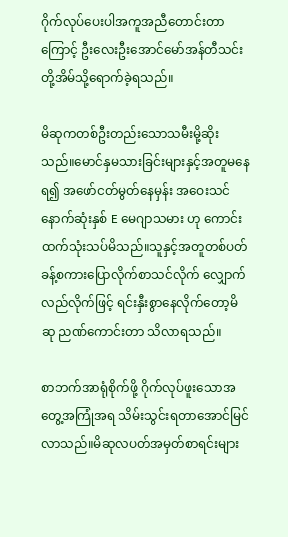ဂိုက်လုပ်ပေးပါအကူအညီတောင်းတာကြောင့် ဦးလေးဦးအောင်မော်အန်တီသင်းတို့အိမ်သို့ရောက်ခဲ့ရသည်။

မိဆုကတစ်ဦးတည်းသောသမီးမို့ဆိုးသည်။မောင်နှမသားခြင်းများနှင့်အတူမနေရ၍ အဖော်ငတ်မွတ်နေမှန်း အဝေးသင်နောက်ဆုံးနှစ် E မေဂျာသမား ဟု ကောင်းထက်သုံးသပ်မိသည်။သူနှင့်အတူတစ်ပတ်ခန့်စကားပြောလိုက်စာသင်လိုက် လျှောက်လည်လိုက်ဖြင့် ရင်းနှီးစွာနေလိုက်တော့မိဆု ညဏ်ကောင်းတာ သိလာရသည်။

စာဘက်အာရုံစိုက်ဖို့ ဂိုက်လုပ်ဖူးသောအတွေ့အကြုံအရ သိမ်းသွင်းရတာအောင်မြင်လာသည်။မိဆုလပတ်အမှတ်စာရင်းများ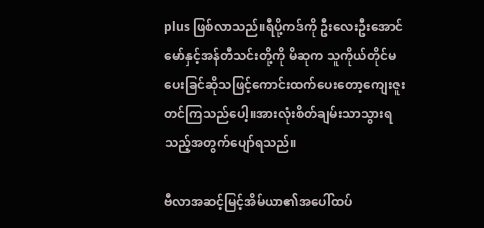plus ဖြစ်လာသည်။ရီပို့ကဒ်ကို ဦးလေးဦးအောင်မော်နှင့်အန်တီသင်းတို့ကို မိဆုက သူကိုယ်တိုင်မပေးခြင်ဆိုသဖြင့်ကောင်းထက်ပေးတော့ကျေးဇူးတင်ကြသည်ပေါ့။အားလုံးစိတ်ချမ်းသာသွားရသည့်အတွက်ပျော်ရသည်။

ဗီလာအဆင့်မြင့်အိမ်ယာ၏အပေါ်ထပ်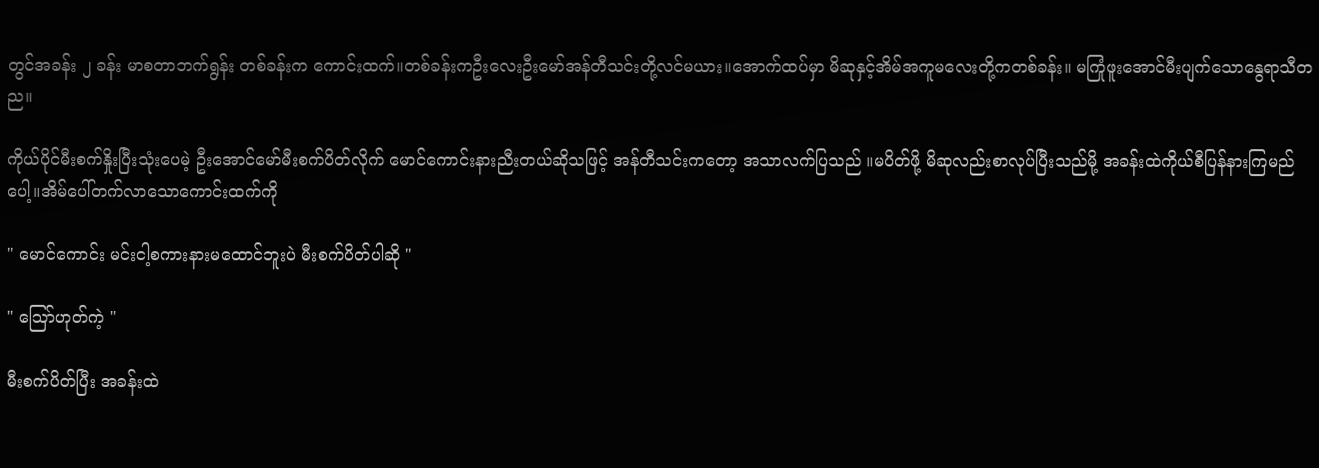တွင်အခန်း ၂ ခန်း မာစတာဘက်ရွန်း တစ်ခန်းက ကောင်းထက်။တစ်ခန်းကဦးလေးဦးမော်အန်တီသင်းတို့လင်မယား။အောက်ထပ်မှာ မိဆုနှင့်အိမ်အကူမလေးတို့ကတစ်ခန်း။ မကြုံဖူးအောင်မီးပျက်သောနွေရာသီတည။

ကိုယ်ပိုင်မီးစက်နှိုးပြီးသုံးပေမဲ့ ဦးအောင်မော်မီးစက်ပိတ်လိုက် မောင်ကောင်းနားညီးတယ်ဆိုသဖြင့် အန်တီသင်းကတော့ အသာလက်ပြသည် ။မပိတ်ဖို့ မိဆုလည်းစာလုပ်ပြီးသည်မို့ အခန်းထဲကိုယ်စီပြန်နားကြမည်ပေါ့။အိမ်ပေါ်တက်လာသောကောင်းထက်ကို

" မောင်ကောင်း မင်းငါ့စကားနားမထောင်ဘူးပဲ မီးစက်ပိတ်ပါဆို "

" သြော်ဟုတ်ကဲ့ "

မီးစက်ပိတ်ပြီး အခန်းထဲ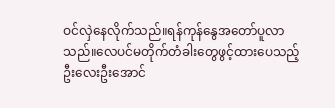ဝင်လှဲနေလိုက်သည်။ရန်ကုန်နွေအတော်ပူလာသည်။လေပင်မတိုက်တံခါးတွေဖွင့်ထားပေသည့် ဦးလေးဦးအောင်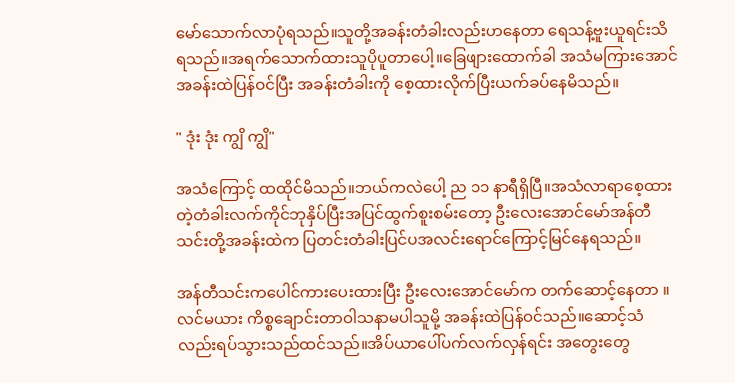မော်သောက်လာပုံရသည်။သူတို့အခန်းတံခါးလည်းဟနေတာ ရေသန့်ဗူးယူရင်းသိရသည်။အရက်သောက်ထားသူပိုပူတာပေါ့။ခြေဖျားထောက်ခါ အသံမကြားအောင်အခန်းထဲပြန်ဝင်ပြီး အခန်းတံခါးကို စေ့ထားလိုက်ပြီးယက်ခပ်နေမိသည်။

" ဒုံး ဒုံး ကျွိ ကျွိ"

အသံကြောင့် ထထိုင်မိသည်။ဘယ်ကလဲပေါ့ ည ၁၁ နာရီရှိပြီ။အသံလာရာစေ့ထားတဲ့တံခါးလက်ကိုင်ဘုနှိပ်ပြီးအပြင်ထွက်စူးစမ်းတော့ ဦးလေးအောင်မော်အန်တီသင်းတို့အခန်းထဲက ပြတင်းတံခါးပြင်ပအလင်းရောင်ကြောင့်မြင်နေရသည်။

အန်တီသင်းကပေါင်ကားပေးထားပြီး ဦးလေးအောင်မော်က တက်ဆောင့်နေတာ ။လင်မယား ကိစ္စချောင်းတာဝါသနာမပါသူမို့ အခန်းထဲပြန်ဝင်သည်။ဆောင့်သံလည်းရပ်သွားသည်ထင်သည်။အိပ်ယာပေါ်ပက်လက်လှန်ရင်း အတွေးတွေ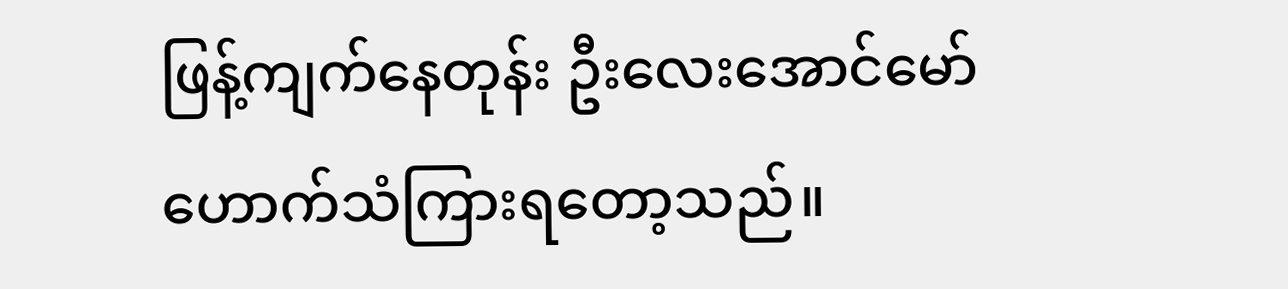ဖြန့်ကျက်နေတုန်း ဦးလေးအောင်မော်ဟောက်သံကြားရတော့သည်။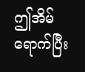ဤအိမ်ရောက်ပြီး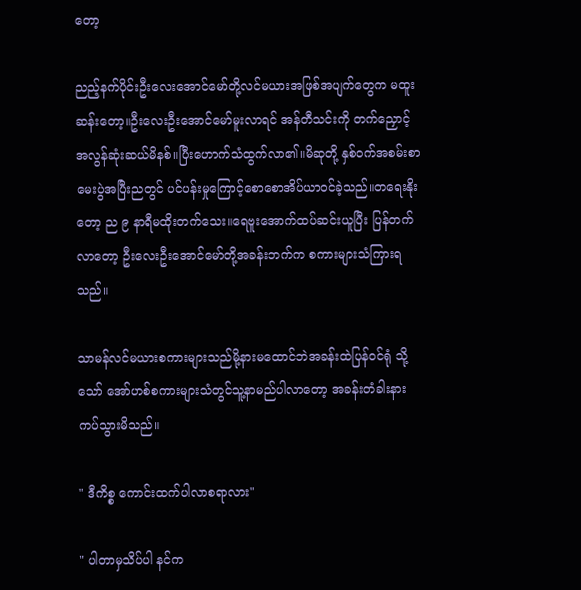တော့

ညည့်နက်ပိုင်းဦးလေးအောင်မော်တို့လင်မယားအဖြစ်အပျက်တွေက မထူးဆန်းတော့။ဦးလေးဦးအောင်မော်မူးလာရင် အန်တီသင်းကို တက်ညှောင့်အလွန်ဆုံးဆယ်မိနစ်။ပြီးဟောက်သံထွက်လာ၏။မိဆုတို့ နှစ်ဝက်အစမ်းစာမေးပွဲအပြီးညတွင် ပင်ပန်းမှုကြောင့်စောစောအိပ်ယာဝင်ခဲ့သည်။တရေးနိုးတော့ ည ၉ နာရီမထိုးတက်သေး။ရေဗူးအောက်ထပ်ဆင်းယူပြီး ပြန်တက်လာတော့ ဦးလေးဦးအောင်မော်တို့အခန်းဘက်က စကားများသံကြားရသည်။

သာမန်လင်မယားစကားများသည်မို့နားမထောင်ဘဲအခန်းထဲပြန်ဝင်ရုံ သို့သော် အော်ဟစ်စကားများသံတွင်သူ့နာမည်ပါလာတော့ အခန်းတံခါးနားကပ်သွားမိသည်။

" ဒီကိစ္စ ကောင်းထက်ပါလာစရာလား"

" ပါတာမှသိပ်ပါ နင်က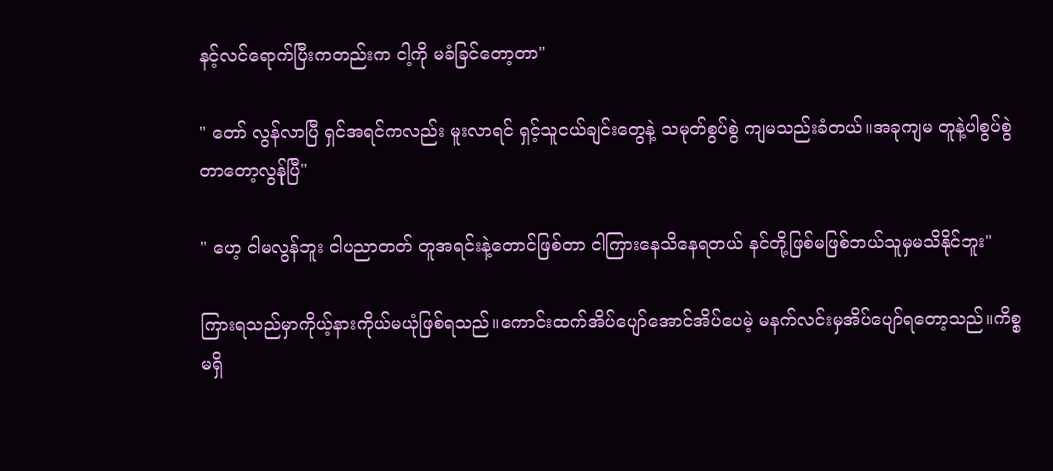နင့်လင်ရောက်ပြီးကတည်းက ငါ့ကို မခံခြင်တော့တာ"

" တော် လွန်လာပြီ ရှင်အရင်ကလည်း မူးလာရင် ရှင့်သူငယ်ချင်းတွေနဲ့ သမုတ်စွပ်စွဲ ကျမသည်းခံတယ်။အခုကျမ တူနဲ့ပါစွပ်စွဲတာတော့လွန်ုပြီ"

" ဟေ့ ငါမလွန်ဘူး ငါပညာတတ် တူအရင်းနဲ့တောင်ဖြစ်တာ ငါကြားနေသိနေရတယ် နင်တို့ဖြစ်မဖြစ်ဘယ်သူမှမသိနိုင်ဘူး"

ကြားရသည်မှာကိုယ့်နားကိုယ်မယုံဖြစ်ရသည်။ကောင်းထက်အိပ်ပျော်အောင်အိပ်ပေမဲ့ မနက်လင်းမှအိပ်ပျော်ရတော့သည်။ကိစ္စမရှိ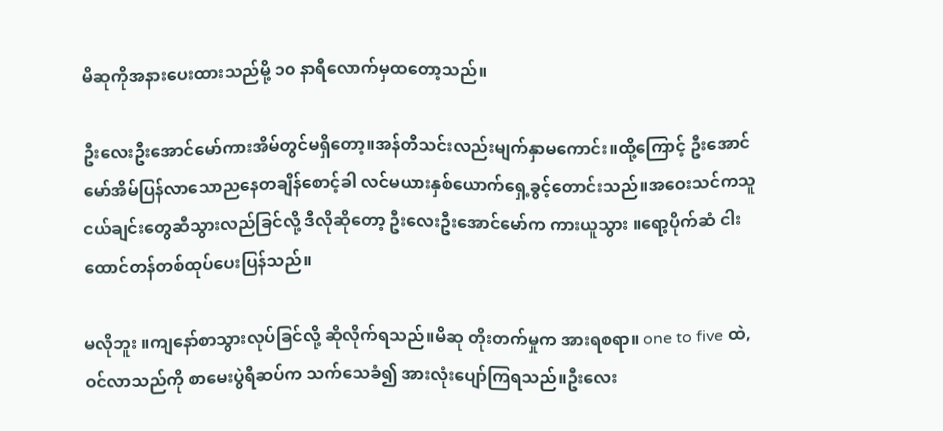မိဆုကိုအနားပေးထားသည်မို့ ၁၀ နာရီလောက်မှထတော့သည်။

ဦးလေးဦးအောင်မော်ကားအိမ်တွင်မရှိတော့။အန်တီသင်းလည်းမျက်နှာမကောင်း။ထို့ကြောင့် ဦးအောင်မော်အိမ်ပြန်လာသောညနေတချိန်စောင့်ခါ လင်မယားနှစ်ယောက်ရှေ့ခွင့်တောင်းသည်။အဝေးသင်ကသူငယ်ချင်းတွေဆီသွားလည်ခြင်လို့ ဒီလိုဆိုတော့ ဦးလေးဦးအောင်မော်က ကားယူသွား ။ရော့ပိုက်ဆံ ငါးထောင်တန်တစ်ထုပ်ပေးပြန်သည်။

မလိုဘူး ။ကျနော်စာသွားလုပ်ခြင်လို့ ဆိုလိုက်ရသည်။မိဆု တိုးတက်မှုက အားရစရာ။ one to five ထဲ,ဝင်လာသည်ကို စာမေးပွဲရီဆပ်က သက်သေခံ၍ အားလုံးပျော်ကြရသည်။ဦးလေး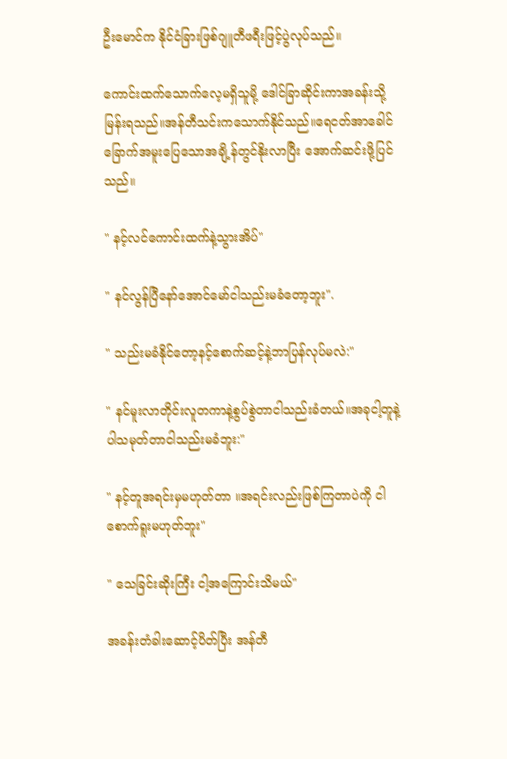ဦးမောင်က နိုင်ငံခြားဖြစ်ဂျူတီဖရီးဖြင့်ပွဲလုပ်သည်။

ကောင်းထက်သောက်လေ့မရှိသူမို့ ဒေါင်ခြာဆိုင်းကာအခန်းသို့မြန်းရသည်။အန်တီသင်းကသောက်နိုင်သည်။ရေငတ်အာခေါင်ခြောက်အမူးပြေသောအချိ့န်တွင်နိုးလာပြီး အောက်ဆင်းဖို့ပြင်သည်။

" နင့်လင်ကောင်းထက်နဲ့သွားအိပ်"

" နင်လွန်ပြီနော်အောင်မော်ငါသည်းမခံတော့ဘူး".

" သည်းမခံနိုင်တော့နင့်စောက်ဆင့်နဲ့ဘာပြန်လုပ်မလဲ:"

" နင်မူးလာတိုင်းလူတကာနဲ့စွပ်စွဲတာငါသည်းခံတယ်။အခုငါ့တူနဲ့ပါသမုတ်တာငါသည်းမခံဘူး:"

" နင့်တူအရင်းမှမဟုတ်တာ ။အရင်းလည်းဖြစ်ကြတာပဲကို ငါစောက်ရူးမဟုတ်ဘူး"

" သေခြင်းဆိုးကြီး ငါ့အကြောင်းသိမယ်"

အခန်းတံခါးဆောင့်ပိတ်ပြီး အန်တီ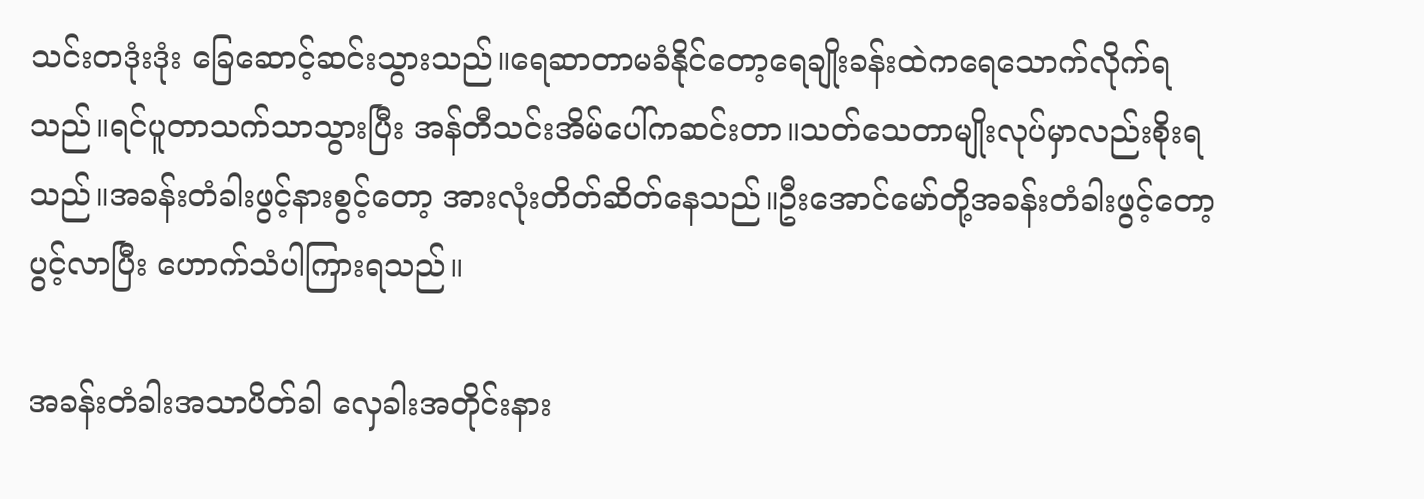သင်းတဒုံးဒုံး ခြေဆောင့်ဆင်းသွားသည်။ရေဆာတာမခံနိုင်တော့ရေချိုးခန်းထဲကရေသောက်လိုက်ရသည်။ရင်ပူတာသက်သာသွားပြီး အန်တီသင်းအိမ်ပေါ်ကဆင်းတာ။သတ်သေတာမျိုးလုပ်မှာလည်းစိုးရသည်။အခန်းတံခါးဖွင့်နားစွင့်တော့ အားလုံးတိတ်ဆိတ်နေသည်။ဦးအောင်မော်တို့အခန်းတံခါးဖွင့်တော့ပွင့်လာပြီး ဟောက်သံပါကြားရသည်။

အခန်းတံခါးအသာပိတ်ခါ လှေခါးအတိုင်းနား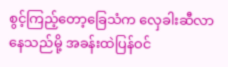စွင့်ကြည့်တော့ခြေသံက လှေခါးဆီလာနေသည်မို့ အခန်းထဲပြန်ဝင်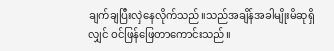ချက်ချပြီးလှဲနေလိုက်သည်။သည်အချိန်အခါမျိုးမိဆုရှိလျှင် ဝင်ဖြန်ဖြေတာကောင်းသည်။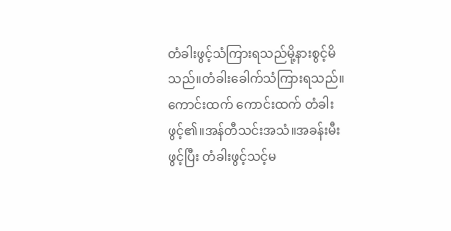တံခါးဖွင့်သံကြားရသည်မို့နားစွင့်မိသည်။တံခါးခေါက်သံကြားရသည်။ကောင်းထက် ကောင်းထက် တံခါးဖွင့်၏။အန်တီသင်းအသံ။အခန်းမီးဖွင့်ပြီး တံခါးဖွင့်သင့်မ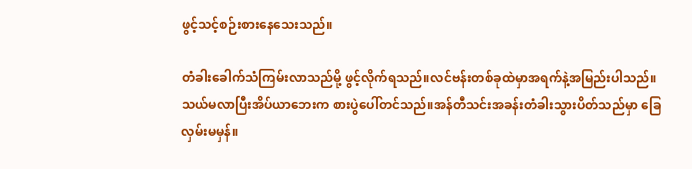ဖွင့်သင့်စဉ်းစားနေသေးသည်။

တံခါးခေါက်သံကြမ်းလာသည်မို့ ဖွင့်လိုက်ရသည်။လင်ဗန်းတစ်ခုထဲမှာအရက်နဲ့အမြည်းပါသည်။သယ်မလာပြီးအိပ်ယာဘေးက စားပွဲပေါ်တင်သည်။အန်တီသင်းအခန်းတံခါးသွားပိတ်သည်မှာ ခြေလှမ်းမမှန်။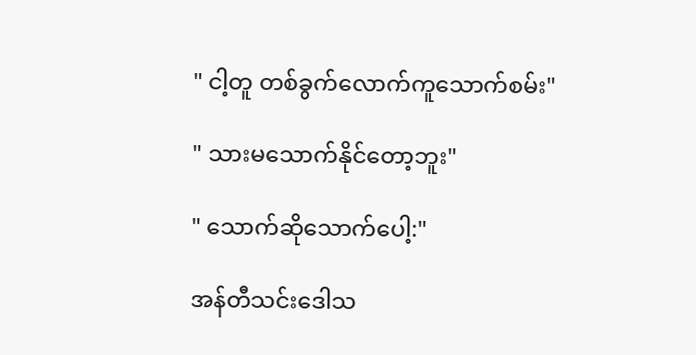" ငါ့တူ တစ်ခွက်လောက်ကူသောက်စမ်း"

" သားမသောက်နိုင်တော့ဘူး"

" သောက်ဆိုသောက်ပေါ့:"

အန်တီသင်းဒေါသ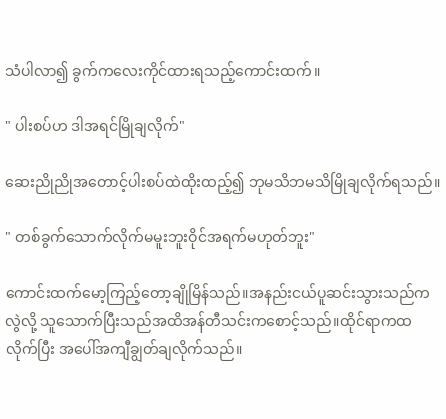သံပါလာ၍ ခွက်ကလေးကိုင်ထားရသည့်ကောင်းထက်။

" ပါးစပ်ဟ ဒါအရင်မြိုချလိုက်"

ဆေးညိုညိုအတောင့်ပါးစပ်ထဲထိုးထည့်၍ ဘုမသိဘမသိမြိုချလိုက်ရသည်။

" တစ်ခွက်သောက်လိုက်မမူးဘူးဝိုင်အရက်မဟုတ်ဘူး"

ကောင်းထက်မော့ကြည့်တော့ချိုမြိန်သည်။အနည်းငယ်ပူဆင်းသွားသည်ကလွဲလို့ သူသောက်ပြီးသည်အထိအန်တီသင်းကစောင့်သည်။ထိုင်ရာကထလိုက်ပြီး အပေါ်အကျီချွတ်ချလိုက်သည်။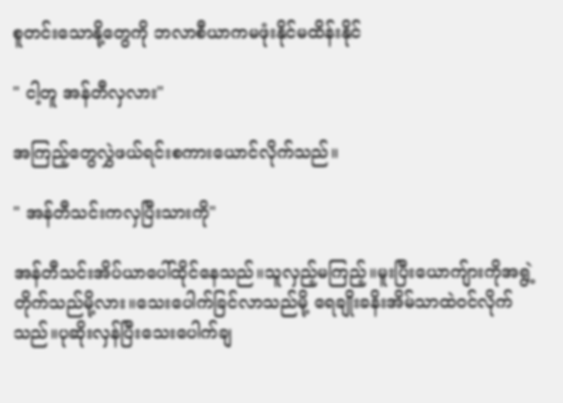စူတင်းသောနို့တွေကို ဘလာစီယာကမဖုံးနိုင်မထိန်းနိုင်

" ငါ့တူ အန်တီလှလား"

အကြည့်တွေလွှဲဖယ်ရင်းစကားယောင်လိုက်သည်။

" အန်တီသင်းကလှပြီးသားကို"

အန်တီသင်းအိပ်ယာပေါ်ထိုင်နေသည်။သူလှည့်မကြည့်။မူးပြီးယောကျ်ားကိုအရွဲ့တိုက်သည်မို့လား။သေးပေါက်ခြင်လာသည်မို့ ရေချိုးခနိးအိမ်သာထဲဝင်လိုက်သည်။ပုဆိုးလှန်ပြီးသေးပေါက်ချ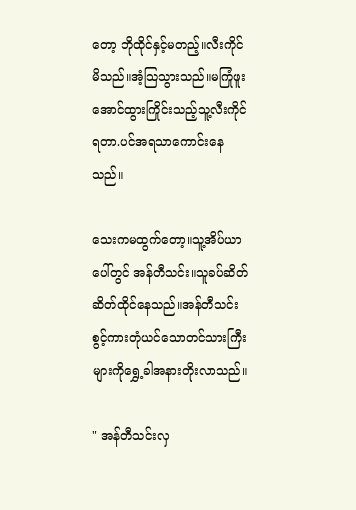တော့ ဘိုထိုင်နှင့်မတည့်။လီးကိုင်မိသည်။အံ့သြသွားသည်။မကြုံဖူးအောင်ထွားကြိုင်းသည့်သူ့လီးကိုင်ရတာ.ပင်အရသာကောင်းနေသည်။

သေးကမထွက်တော့။သူ့အိပ်ယာပေါ်တွင် အန်တီသင်း။သူခပ်ဆိတ်ဆိတ်ထိုင်နေသည်။အန်တီသင်းစွင့်ကားတုံယင်သောတင်သားကြီးများကိုရွှေ့ခါအနားတိုးလာသည်။

" အန်တီသင်းလှ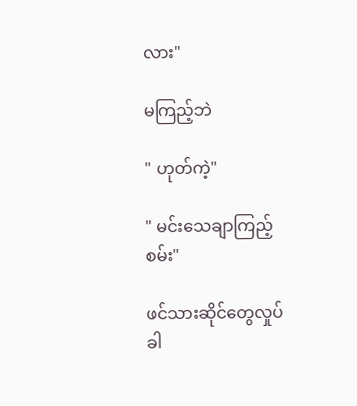လား"

မကြည့်ဘဲ

" ဟုတ်ကဲ့"

" မင်းသေချာကြည့်စမ်း"

ဖင်သားဆိုင်တွေလှုပ်ခါ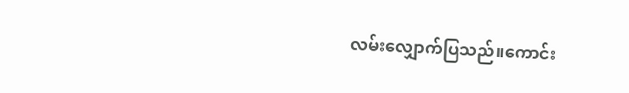လမ်းလျှောက်ပြသည်။ကောင်း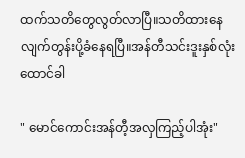ထက်သတိတွေလွတ်လာပြီ။သတိထားနေလျက်တွန်းပို့ခံနေရပြီ။အန်တီသင်းဒူးနှစ်လုံးထောင်ခါ

" မောင်ကောင်းအန်တီ့အလှကြည့်ပါအုံး"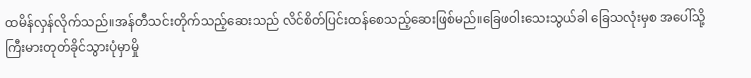ထမိန်လှန်လိုက်သည်။အန်တီသင်းတိုက်သည့်ဆေးသည် လိင်စိတ်ပြင်းထန်စေသည့်ဆေးဖြစ်မည်။ခြေဖဝါးသေးသွယ်ခါ ခြေသလုံးမှစ အပေါ်သို့ကြီးမားတုတ်ခိုင်သွားပုံမှာမှို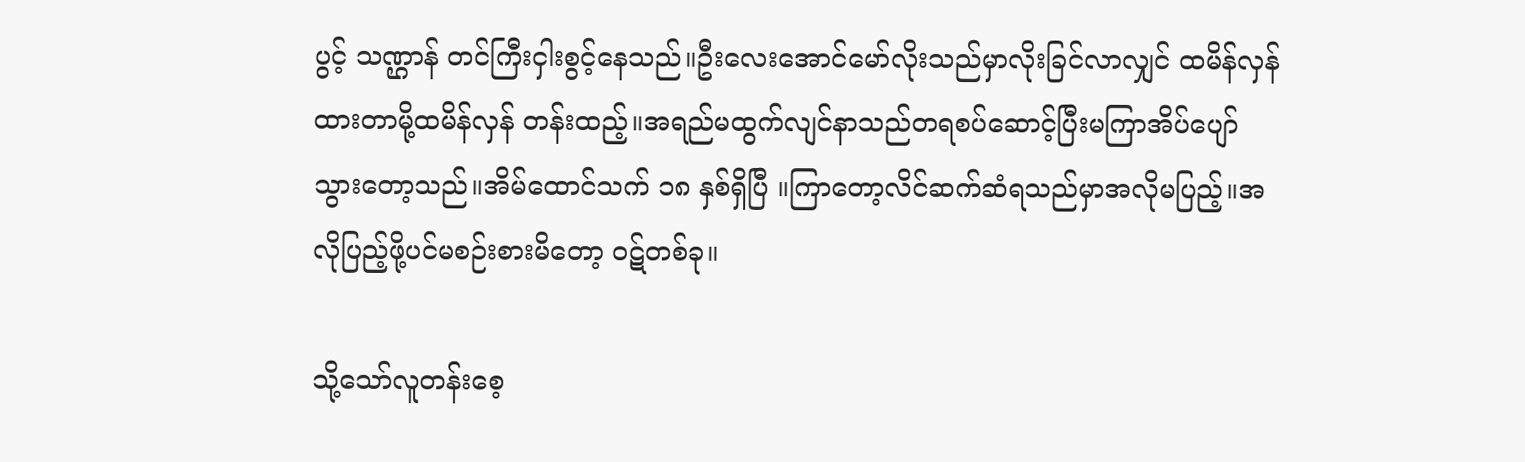ပွင့် သဏ္ဌာန် တင်ကြီးငှါးစွင့်နေသည်။ဦးလေးအောင်မော်လိုးသည်မှာလိုးခြင်လာလျှင် ထမိန်လှန်ထားတာမို့ထမိန်လှန် တန်းထည့်။အရည်မထွက်လျင်နာသည်တရစပ်ဆောင့်ပြီးမကြာအိပ်ပျော်သွားတော့သည်။အိမ်ထောင်သက် ၁၈ နှစ်ရှိပြီ ။ကြာတော့လိင်ဆက်ဆံရသည်မှာအလိုမပြည့်။အလိုပြည့်ဖို့ပင်မစဉ်းစားမိတော့ ဝဋ်တစ်ခု။

သို့သော်လူတန်းစေ့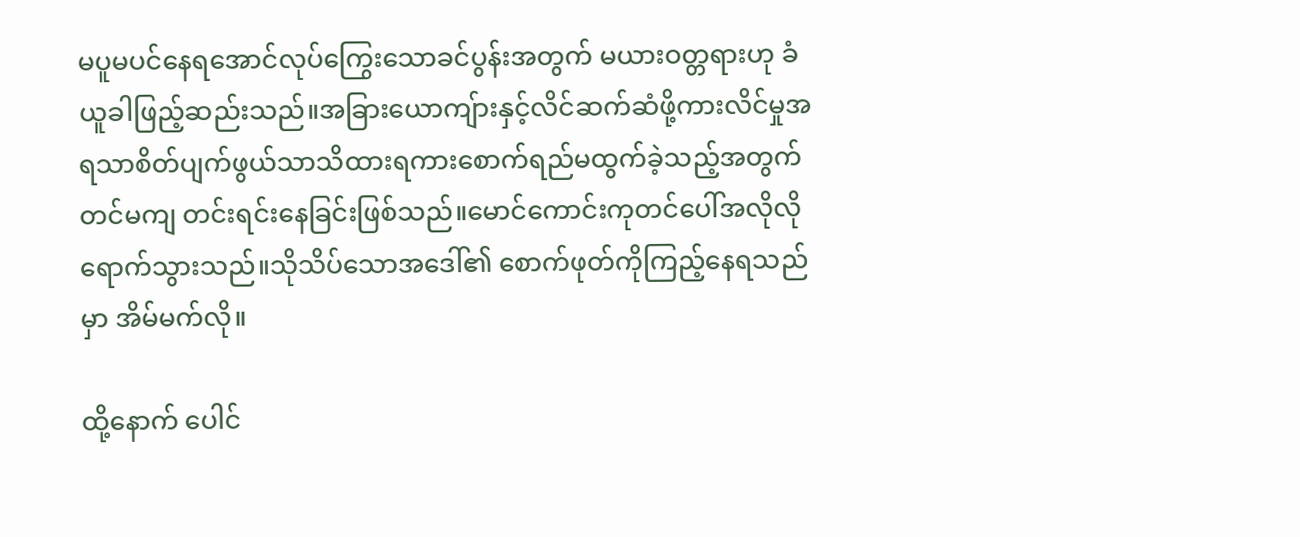မပူမပင်နေရအောင်လုပ်ကြွေးသောခင်ပွန်းအတွက် မယားဝတ္တရားဟု ခံယူခါဖြည့်ဆည်းသည်။အခြားယောကျ်ားနှင့်လိင်ဆက်ဆံဖို့ကားလိင်မှုအရသာစိတ်ပျက်ဖွယ်သာသိထားရကားစောက်ရည်မထွက်ခဲ့သည့်အတွက်တင်မကျ တင်းရင်းနေခြင်းဖြစ်သည်။မောင်ကောင်းကုတင်ပေါ်အလိုလိုရောက်သွားသည်။သိုသိပ်သောအဒေါ်၏ စောက်ဖုတ်ကိုကြည့်နေရသည်မှာ အိမ်မက်လို။

ထို့နောက် ပေါင်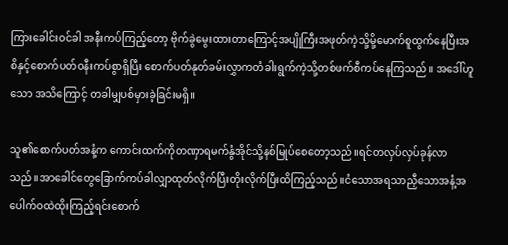ကြားခေါင်းဝင်ခါ အနီးကပ်ကြည့်တော့ ဗိုက်ခွဲမွေးထားတာကြောင့်အပျိုကြီးအဖုတ်ကဲ့သို့မို့မောက်စူထွက်နေပြီးအစိနှင့်စောက်ပတ်ဝနီးကပ်စွာရှိပြီး စောက်ပတ်နုတ်ခမ်းလွှာကတံခါးရွက်ကဲ့သို့တစ်ဖက်စီကပ်နေကြသည်။ အဒေါ်ဟူသော အသိကြောင့် တခါမျှပစ်မှားခဲ့ခြင်းမရှိ။

သူ၏စောက်ပတ်အနံ့က ကောင်းထက်ကိုတဏှာရမက်နွံအိုင်သို့နစ်မြုပ်စေတော့သည်။ရင်တလှပ်လှပ်ခုန်လာသည်။အာခေါင်တွေခြောက်ကပ်ခါလျှာထုတ်လိုက်ပြီးတိုးလိုက်ပြီးထိကြည့်သည်။ငံသောအရသာညှီသောအနံ့အပေါက်ဝထဲထိုးကြည့်ရင်းစောက်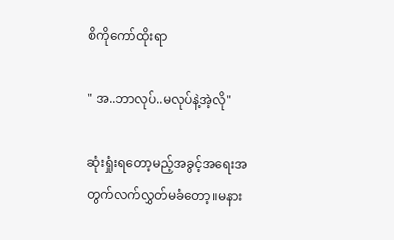စိကိုကော်ထိုးရာ

" အ..ဘာလုပ်..မလုပ်နဲ့အဲ့လို"

ဆုံးရှုံးရတော့မည့်အခွင့်အရေးအတွက်လက်လွှတ်မခံတော့။မနား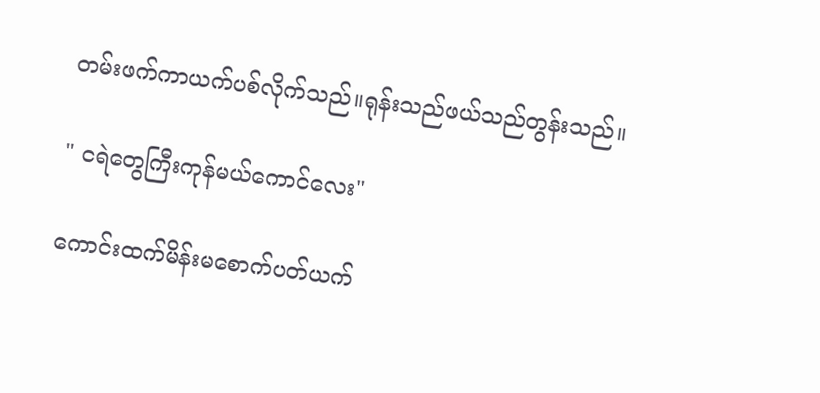တမ်းဖက်ကာယက်ပစ်လိုက်သည်။ရုန်းသည်ဖယ်သည်တွန်းသည်။

" ငရဲတွေကြီးကုန်မယ်ကောင်လေး"

ကောင်းထက်မိန်းမစောက်ပတ်ယက်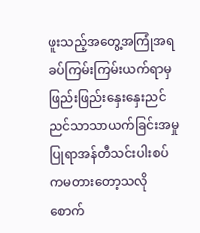ဖူးသည့်အတွေ့အကြုံအရ ခပ်ကြမ်းကြမ်းယက်ရာမှ ဖြည်းဖြည်းနှေးနှေးညင်ညင်သာသာယက်ခြင်းအမှုပြုရာအန်တီသင်းပါးစပ်ကမတားတော့သလို စောက်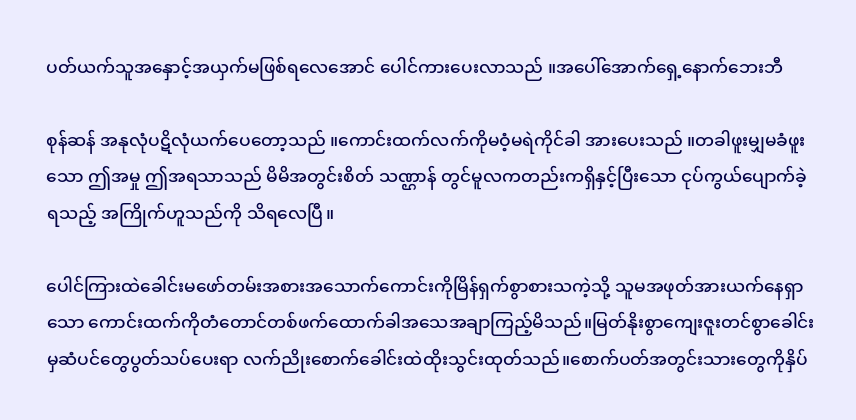ပတ်ယက်သူအနှောင့်အယှက်မဖြစ်ရလေအောင် ပေါင်ကားပေးလာသည် ။အပေါ်အောက်ရှေ့နောက်ဘေးဘီ

စုန်ဆန် အနုလုံပဋိလုံယက်ပေတော့သည် ။ကောင်းထက်လက်ကိုမဝံ့မရဲကိုင်ခါ အားပေးသည် ။တခါဖူးမျှမခံဖူးသော ဤအမှု ဤအရသာသည် မိမိအတွင်းစိတ် သဏ္ဌာန် တွင်မူလကတည်းကရှိနှင့်ပြီးသော ငုပ်ကွယ်ပျောက်ခဲ့ရသည့် အကြိုက်ဟူသည်ကို သိရလေပြီ။

ပေါင်ကြားထဲခေါင်းမဖော်တမ်းအစားအသောက်ကောင်းကိုမြိန်ရှက်စွာစားသကဲ့သို့ သူမအဖုတ်အားယက်နေရှာသော ကောင်းထက်ကိုတံတောင်တစ်ဖက်ထောက်ခါအသေအချာကြည့်မိသည်။မြတ်နိုးစွာကျေးဇူးတင်စွာခေါင်းမှဆံပင်တွေပွတ်သပ်ပေးရာ လက်ညိုးစောက်ခေါင်းထဲထိုးသွင်းထုတ်သည်။စောက်ပတ်အတွင်းသားတွေကိုနှိပ်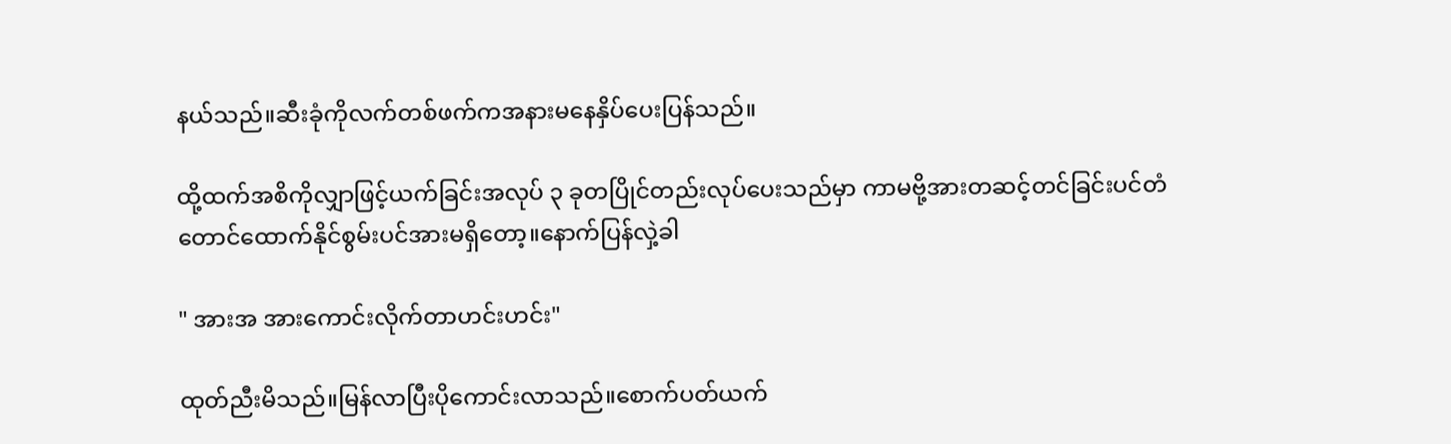နယ်သည်။ဆီးခုံကိုလက်တစ်ဖက်ကအနားမနေနှိပ်ပေးပြန်သည်။

ထို့ထက်အစိကိုလျှာဖြင့်ယက်ခြင်းအလုပ် ၃ ခုတပြိုင်တည်းလုပ်ပေးသည်မှာ ကာမဗို့အားတဆင့်တင်ခြင်းပင်တံတောင်ထောက်နိုင်စွမ်းပင်အားမရှိတော့။နောက်ပြန်လှဲ့ခါ

" အားအ အားကောင်းလိုက်တာဟင်းဟင်း"

ထုတ်ညီးမိသည်။မြန်လာပြီးပိုကောင်းလာသည်။စောက်ပတ်ယက်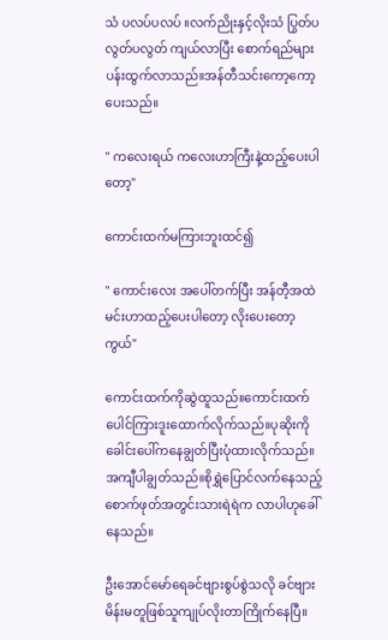သံ ပလပ်ပလပ် ။လက်ညိုးနှင့်လိုးသံ ပြွတ်ပလွတ်ပလွတ် ကျယ်လာပြီး စောက်ရည်များပန်းထွက်လာသည်။အန်တီသင်းကော့ကော့ပေးသည်။

" ကလေးရယ် ကလေးဟာကြီးနဲ့ထည့်ပေးပါတော့"

ကောင်းထက်မကြားဘူးထင်၍

" ကောင်းလေး အပေါ်တက်ပြီး အန်တီ့အထဲမင်းဟာထည့်ပေးပါတော့ လိုးပေးတော့ကွယ်"

ကောင်းထက်ကိုဆွဲထူသည်။ကောင်းထက်ပေါင်ကြားဒူးထောက်လိုက်သည်။ပုဆိုးကိုခေါင်းပေါ်ကနေချွတ်ပြီးပုံထားလိုက်သည်။အကျီပါချွတ်သည်။စိုရွှဲပြောင်လက်နေသည့်စောက်ဖုတ်အတွင်းသားရဲရဲက လာပါဟုခေါ်နေသည်။

ဦးအောင်မော်ရေခင်ဗျားစွပ်စွဲသလို ခင်ဗျားမိန်းမတူဖြစ်သူကျုပ်လိုးတာကြိုက်နေပြီ။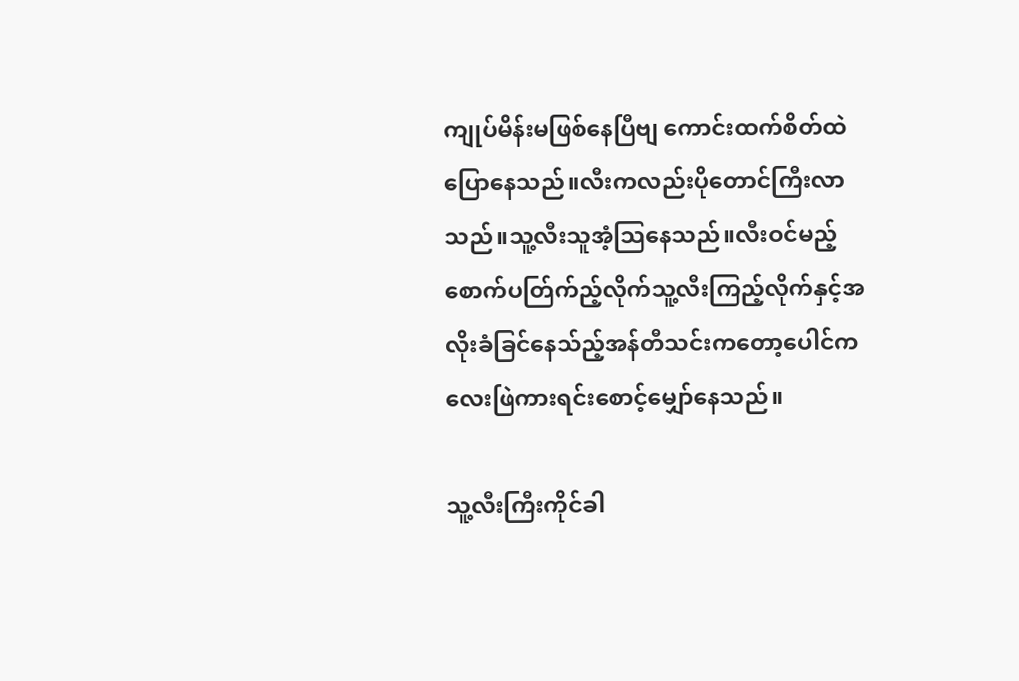ကျုပ်မိန်းမဖြစ်နေပြီဗျ ကောင်းထက်စိတ်ထဲပြောနေသည်။လီးကလည်းပိုတောင်ကြီးလာသည်။သူ့လီးသူအံ့သြနေသည်။လီးဝင်မည့်စောက်ပတ်ြက်ည့်လိုက်သူ့လီးကြည့်လိုက်နှင့်အလိုးခံခြင်နေသ်ည့်အန်တီသင်းကတော့ပေါင်ကလေးဖြဲကားရင်းစောင့်မျှော်နေသည်။

သူ့လီးကြီးကိုင်ခါ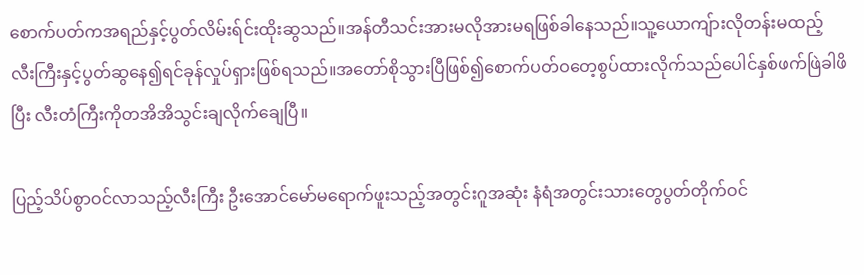စောက်ပတ်ကအရည်နှင့်ပွတ်လိမ်းရ်င်းထိုးဆွသည်။အန်တီသင်းအားမလိုအားမရဖြစ်ခါနေသည်။သူ့ယောကျ်ားလိုတန်းမထည့် လီးကြီးနှင့်ပွတ်ဆွနေ၍ရင်ခုန်လှုပ်ရှားဖြစ်ရသည်။အတော်စိုသွားပြီဖြစ်၍စောက်ပတ်ဝတေ့စွပ်ထားလိုက်သည်ပေါင်နှစ်ဖက်ဖြဲခါဖိပြီး လီးတံကြီးကိုတအိအိသွင်းချလိုက်ချေပြီ။

ပြည့်သိပ်စွာဝင်လာသည့်လီးကြီး ဦးအောင်မော်မရောက်ဖူးသည့်အတွင်းဂူအဆုံး နံရံအတွင်းသားတွေပွတ်တိုက်ဝင်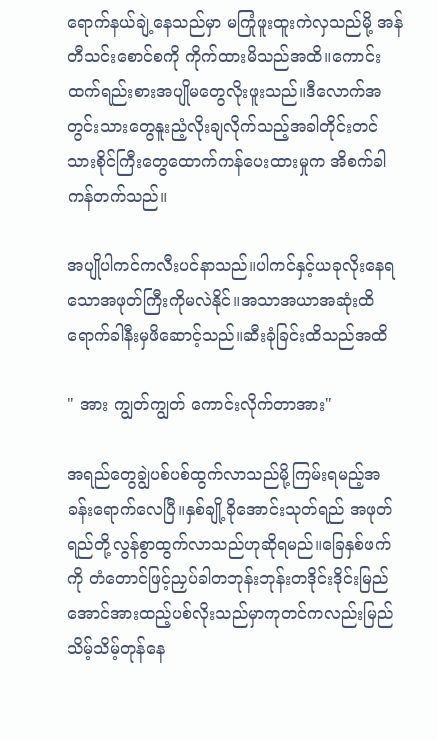ရောက်နယ်ချဲ့နေသည်မှာ မကြုံဖူးထူးကဲလှသည်မို့ အန်တီသင်းစောင်စကို ကိုက်ထားမိသည်အထိ။ကောင်းထက်ရည်းစားအပျိုမတွေလိုးဖူးသည်။ဒီလောက်အတွင်းသားတွေနူးညံ့လိုးချလိုက်သည့်အခါတိုင်းတင်သားစိုင်ကြီးတွေထောက်ကန်ပေးထားမှုက အိစက်ခါကန်တက်သည်။

အပျိုပါကင်ကလီးပင်နာသည်။ပါကင်နှင့်ယခုလိုးနေရသောအဖုတ်ကြီးကိုမလဲနိုင်။အသာအယာအဆုံးထိရောက်ခါနီးမှဖိဆောင့်သည်။ဆီးခုံခြင်းထိသည်အထိ

" အား ကျွတ်ကျွတ် ကောင်းလိုက်တာအား"

အရည်တွေချွဲပစ်ပစ်ထွက်လာသည်မို့ကြမ်းရမည့်အခန်းရောက်လေပြီ။နှစ်ချို့ခိုအောင်းသုတ်ရည် အဖုတ်ရည်တို့လွန်စွာထွက်လာသည်ဟုဆိုရမည်။ခြေနှစ်ဖက်ကို တံတောင်ဖြင့်ညှပ်ခါတဘုန်းဘုန်းတဒိုင်းဒိုင်းမြည်အောင်အားထည့်ပစ်လိုးသည်မှာကုတင်ကလည်းမြည်သိမ့်သိမ့်တုန်နေ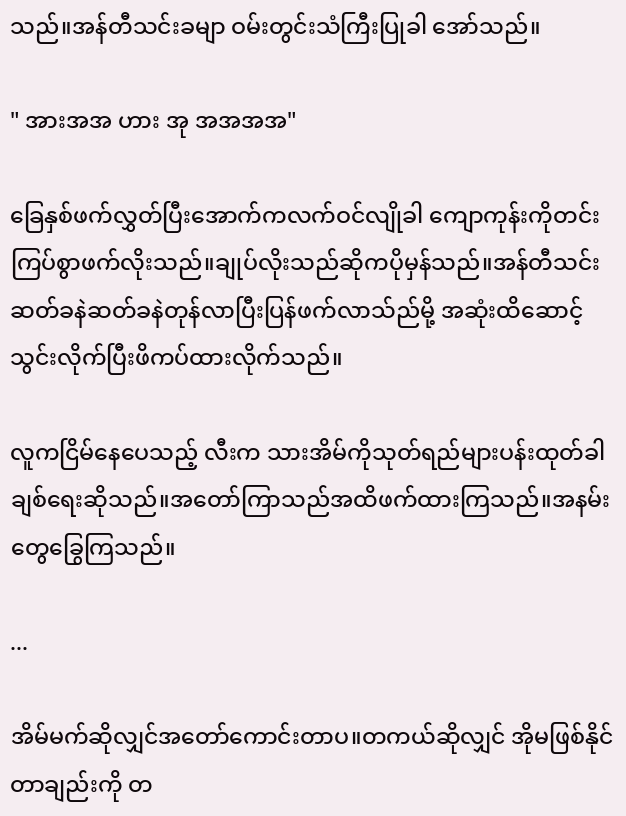သည်။အန်တီသင်းခမျာ ဝမ်းတွင်းသံကြီးပြုခါ အော်သည်။

" အားအအ ဟား အု အအအအ"

ခြေနှစ်ဖက်လွှတ်ပြီးအောက်ကလက်ဝင်လျိုခါ ကျောကုန်းကိုတင်းကြပ်စွာဖက်လိုးသည်။ချုပ်လိုးသည်ဆိုကပိုမှန်သည်။အန်တီသင်းဆတ်ခနဲဆတ်ခနဲတုန်လာပြီးပြန်ဖက်လာသ်ည်မို့ အဆုံးထိဆောင့်သွင်းလိုက်ပြီးဖိကပ်ထားလိုက်သည်။

လူကငြိမ်နေပေသည့် လီးက သားအိမ်ကိုသုတ်ရည်များပန်းထုတ်ခါ ချစ်ရေးဆိုသည်။အတော်ကြာသည်အထိဖက်ထားကြသည်။အနမ်းတွေခြွေကြသည်။

...

အိမ်မက်ဆိုလျှင်အတော်ကောင်းတာပ။တကယ်ဆိုလျှင် အိုမဖြစ်နိုင်တာချည်းကို တ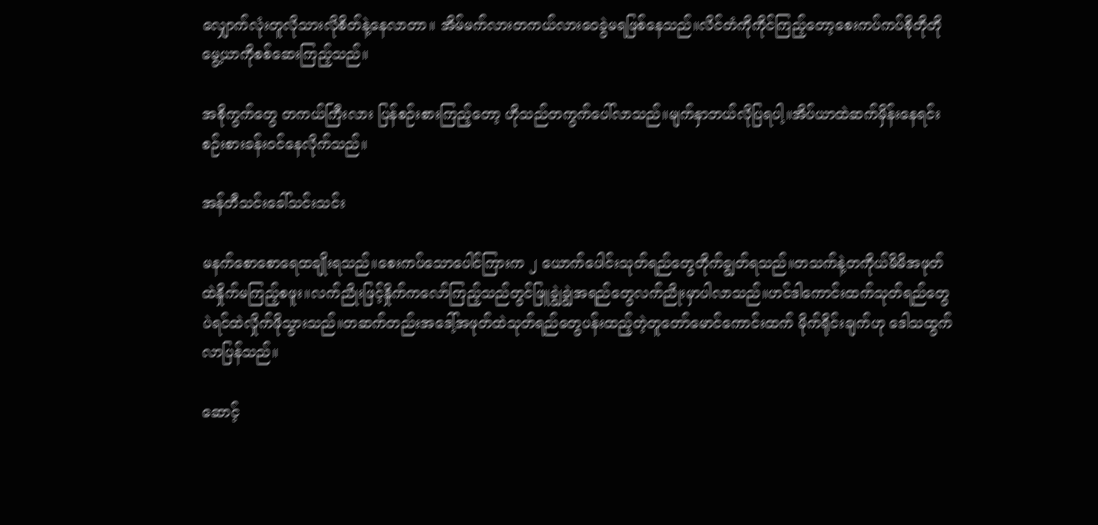လျှောက်လုံးတူလိုသားလိုစိတ်နဲ့နေလာတာ။ အိမ်မက်လားတကယ်လားဝေခွဲမရဖြစ်နေသည်။လိင်တံကိုကိုင်ကြည့်တော့စေးကပ်ကပ်စိုတိုတိုမွေ့ယာကိုစစ်ဆေးကြည့်သည်။

အစိုကွက်တွေ တကယ်ကြီးလား ပြန်စဉ်းစားကြည့်တော့ ဟိုသည်တကွက်ပေါ်လာသည်။မျက်နှာဘယ်လိုပြရပါ့။အိပ်ယာထဲဆက်မှိန်းနေရင်းစဉ်းစားခန်းဝင်နေလိုက်သည်။

အန်တီသင်းခေါ်သင်းသင်း

မနက်စောစောရေထချိုးရသည်။စေးကပ်သောပေါင်ကြားက ၂ ယောက်ပေါင်းသုတ်ရည်တွေတိုက်ချွတ်ရသည်။တသက်နဲ့တကိုယ်မိမိအဖုတ်ထဲနှိုက်မကြည့်စဖူး။လက်ညိုးဖြင့်နှိုက်ကလော်ကြည့်သည်တွင်ဖြူချွဲချွဲအရည်တွေလက်ညိုးမှာပါလာသည်။ဟင်ဒါကောင်းထက်သုတ်ရည်တွေပဲရင်ထဲလှိုက်ဖိုသွားသည်။တဆက်တည်းအဒေါ့်အဖုတ်ထဲသုတ်ရည်တွေပန်းထည့်တဲ့တူတော်မောင်ကောင်းထက် မိုက်ရိုင်းချက်ဟု ဒေါသထွက်လာပြန်သည်။

ဆောင့်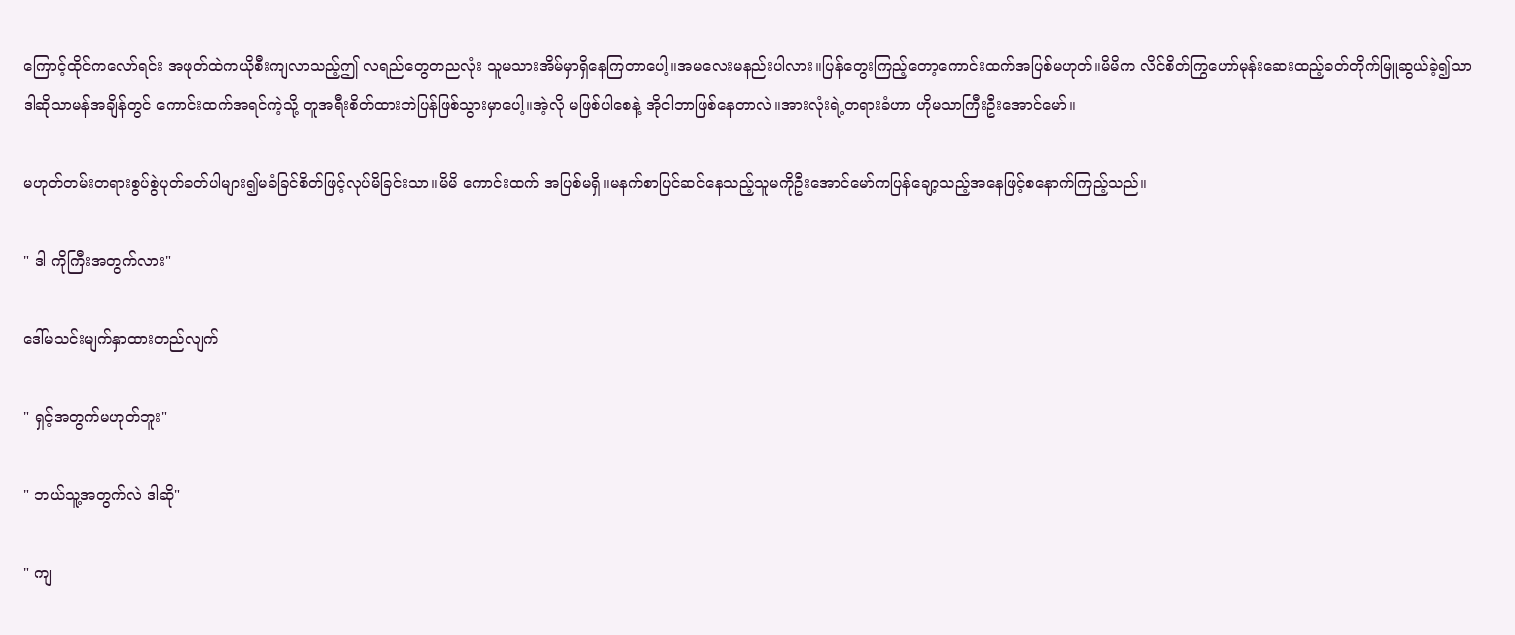ကြောင့်ထိုင်ကလော်ရင်း အဖုတ်ထဲကယိုစီးကျလာသည့်ဤ လရည်တွေတညလုံး သူမသားအိမ်မှာရှိနေကြတာပေါ့။အမလေးမနည်းပါလား။ပြန်တွေးကြည့်တော့ကောင်းထက်အပြစ်မဟုတ်။မိမိက လိင်စိတ်ကြွဟော်မုန်းဆေးထည့်ခတ်တိုက်မြူဆွယ်ခဲ့၍သာ ဒါဆိုသာမန်အချိန်တွင် ကောင်းထက်အရင်ကဲ့သို့ တူအရီးစိတ်ထားဘဲပြန်ဖြစ်သွားမှာပေါ့။အဲ့လို မဖြစ်ပါစေနဲ့ အိုငါဘာဖြစ်နေတာလဲ။အားလုံးရဲ့တရားခံဟာ ဟိုမသာကြီးဦးအောင်မော်။

မဟုတ်တမ်းတရားစွပ်စွဲပုတ်ခတ်ပါများ၍မခံခြင်စိတ်ဖြင့်လုပ်မိခြင်းသာ။မိမိ ကောင်းထက် အပြစ်မရှိ။မနက်စာပြင်ဆင်နေသည့်သူမကိုဦးအောင်မော်ကပြန်ချော့သည့်အနေဖြင့်စနောက်ကြည့်သည်။

" ဒါ ကိုကြီးအတွက်လား"

ဒေါ်မသင်းမျက်နှာထားတည်လျက်

" ရှင့်အတွက်မဟုတ်ဘူး"

" ဘယ်သူ့အတွက်လဲ ဒါဆို"

" ကျ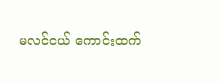မလင်ငယ် ကောင်းထက်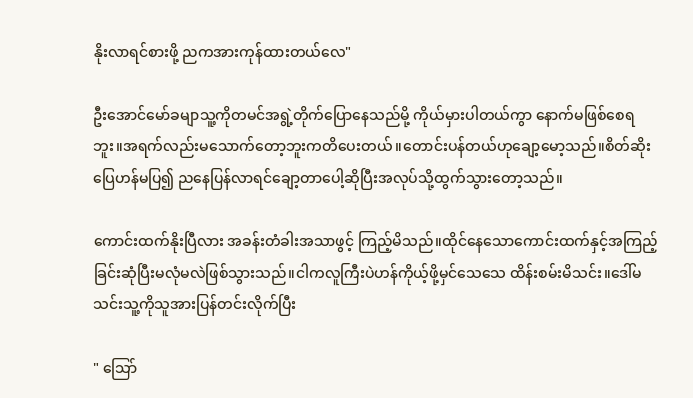နိုးလာရင်စားဖို့ ညကအားကုန်ထားတယ်လေ"

ဦးအောင်မော်ခမျာသူ့ကိုတမင်အရွဲ့တိုက်ပြောနေသည်မို့ ကိုယ်မှားပါတယ်ကွာ နောက်မဖြစ်စေရဘူး။အရက်လည်းမသောက်တော့ဘူးကတိပေးတယ်။တောင်းပန်တယ်ဟုချော့မော့သည်။စိတ်ဆိုးပြေဟန်မပြ၍ ညနေပြန်လာရင်ချော့တာပေါ့ဆိုပြီးအလုပ်သို့ထွက်သွားတော့သည်။

ကောင်းထက်နိုးပြီလား အခန်းတံခါးအသာဖွင့် ကြည့်မိသည်။ထိုင်နေသောကောင်းထက်နှင့်အကြည့်ခြင်းဆုံပြီးမလုံမလဲဖြစ်သွားသည်။ငါကလူကြီးပဲဟန်ကိုယ့်ဖို့မှင်သေသေ ထိန်းစမ်းမိသင်း။ဒေါ်မသင်းသူ့ကိုသူအားပြန်တင်းလိုက်ပြီး

" သြော်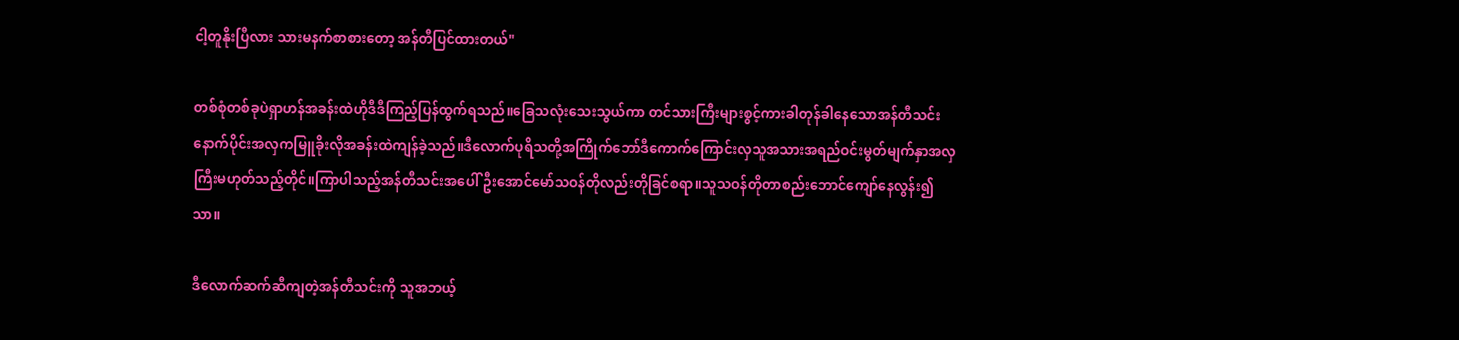ငါ့တူနိုးပြီလား သားမနက်စာစားတော့ အန်တီပြင်ထားတယ်"

တစ်စုံတစ်ခုပဲရှာဟန်အခန်းထဲဟိုဒီဒီကြည့်ပြန်ထွက်ရသည်။ခြေသလုံးသေးသွယ်ကာ တင်သားကြီးများစွင့်ကားခါတုန်ခါနေသောအန်တီသင်းနောက်ပိုင်းအလှကမြူခိုးလိုအခန်းထဲကျန်ခဲ့သည်။ဒီလောက်ပုရိသတို့အကြိုက်ဘော်ဒီကောက်ကြောင်းလှသူအသားအရည်ဝင်းမွတ်မျက်နှာအလှကြီးမဟုတ်သည့်တိုင်။ကြာပါသည့်အန်တီသင်းအပေါ်ဦးအောင်မော်သဝန်တိုလည်းတိုခြင်စရာ။သူသဝန်တိုတာစည်းဘောင်ကျော်နေလွန်း၍သာ။

ဒီလောက်ဆက်ဆီကျတဲ့အန်တီသင်းကို သူအဘယ့်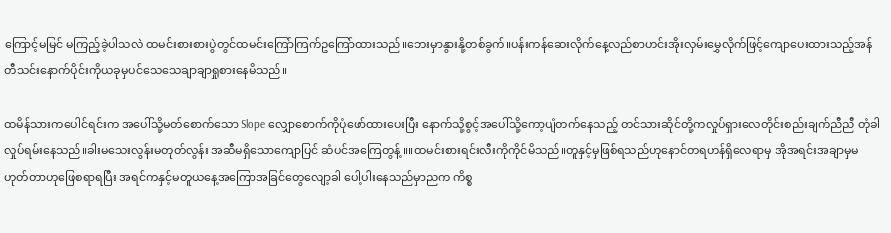ကြောင့်မမြင် မကြည့်ခဲ့ပါသလဲ ထမင်းစားစားပွဲတွင်ထမင်းကြော်ကြက်ဥကြော်ထားသည်။ဘေးမှာနွားနို့တစ်ခွက်။ပန်းကန်ဆေးလိုက်နေ့လည်စာဟင်းအိုးလှမ်းမွှေလိုက်ဖြင့်ကျောပေးထားသည့်အန်တီသင်းနောက်ပိုင်းကိုယခုမှပင်သေသေချာချာရှုစားနေမိသည်။

ထမိန်သားကပေါင်ရင်းက အပေါ်သို့မတ်စောက်သော Slope လျှောစောက်ကိုပုံဖော်ထားပေးပြီး နောက်သို့စွင့်အပေါ်သို့ကော့ပျံတက်နေသည့် တင်သားဆိုင်တို့ကလှုပ်ရှားလေတိုင်းစည်းချက်ညီညီ တုံခါလှုပ်ရမ်းနေသည်။ခါးမသေးလွန်းမတုတ်လွန်း အဆီမရှိသောကျောပြင် ဆံပင်အကြေတွန့် ။။ထမင်းစားရင်းလီးကိုကိုင်မိသည်။တူနှင့်မှဖြစ်ရသည်ဟုနောင်တရဟန်ရှိလေရာမှ အိုအရင်းအချာမှမဟုတ်တာဟုဖြေစရာရပြီး အရင်ကနှင့်မတူယနေ့အကြောအခြင်တွေလျော့ခါ ပေါ့ပါးနေသည်မှာညက ကိစ္စ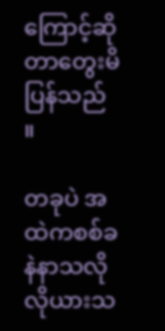ကြောင့်ဆိုတာတွေးမိပြန်သည် ။

တခုပဲ အထဲကစစ်ခနဲနာသလိုလိုယားသ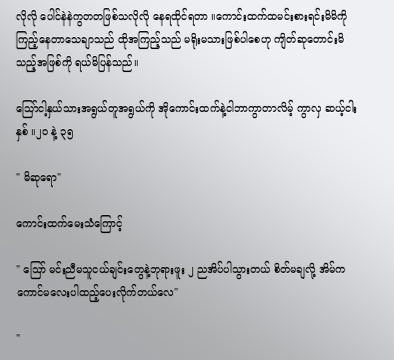လိုလို ပေါင်နဲနဲကွတတဖြစ်သလိုလို နေရထိုင်ရတာ ။ကောင်းထက်ထမင်းစားရင်းမိမိကိုကြည့်နေတာသေချာသည် ထိုအကြည့်သည် မရိုးမသားဖြစ်ပါစေဟု ကျိတ်ဆုတောင်းမိသည့်အဖြစ်ကို ရယ်မိပြန်သည်။

သြော်ငါ့နှယ်သားအရွယ်တူအရွယ်ကို အိုကောင်းထက်နဲ့ငါဘာကွာတာလိမ့် ကွာလှ ဆယ့်ငါးနှစ် ။၂၀ နဲ့ ၃၅

" မိဆုရော"

ကောင်းထက်မေးသံကြောင့်

" သြော် မင်းညီမသူငယ်ချင်းတွေနဲ့ဘုရားဖူး ၂ ညအိပ်ပါသွားတယ် စိတ်မချလို့ အိမ်ကကောင်မလေးပါထည့်ပေးလိုက်တယ်လေ"

"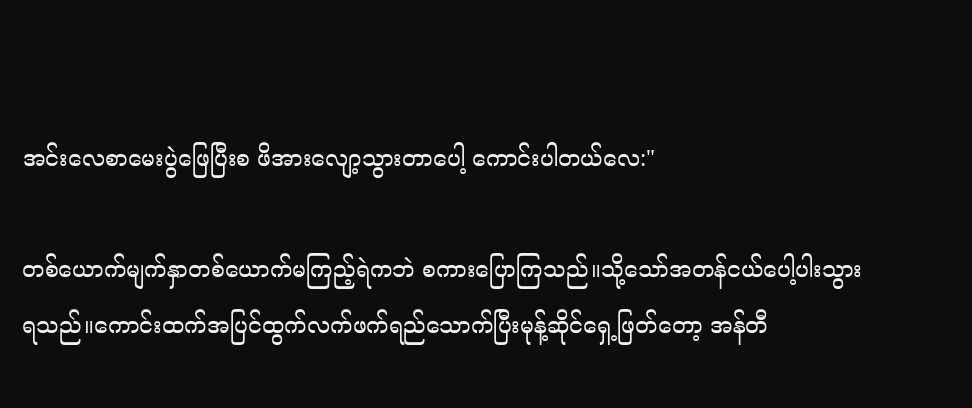အင်းလေစာမေးပွဲဖြေပြီးစ ဖိအားလျော့သွားတာပေါ့ ကောင်းပါတယ်လေ:"

တစ်ယောက်မျက်နှာတစ်ယောက်မကြည့်ရဲကဘဲ စကားပြောကြသည်။သို့သော်အတန်ငယ်ပေါ့ပါးသွားရသည်။ကောင်းထက်အပြင်ထွက်လက်ဖက်ရည်သောက်ပြီးမုန့်ဆိုင်ရှေ့ဖြတ်တော့ အန်တီ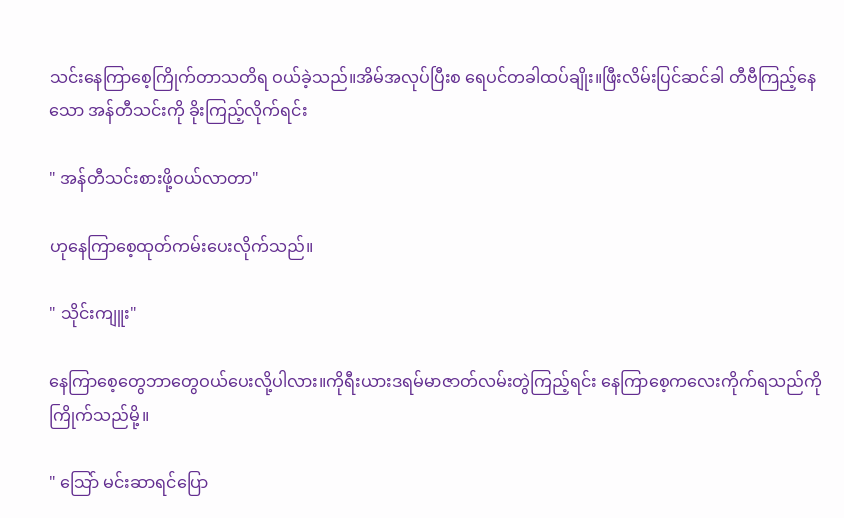သင်းနေကြာစေ့ကြိုက်တာသတိရ ဝယ်ခဲ့သည်။အိမ်အလုပ်ပြီးစ ရေပင်တခါထပ်ချိုး။ဖြီးလိမ်းပြင်ဆင်ခါ တီဗီကြည့်နေသော အန်တီသင်းကို ခိုးကြည့်လိုက်ရင်း

" အန်တီသင်းစားဖို့ဝယ်လာတာ"

ဟုနေကြာစေ့ထုတ်ကမ်းပေးလိုက်သည်။

" သိုင်းကျူး"

နေကြာစေ့တွေဘာတွေဝယ်ပေးလို့ပါလား။ကိုရီးယားဒရမ်မာဇာတ်လမ်းတွဲကြည့်ရင်း နေကြာစေ့ကလေးကိုက်ရသည်ကိုကြိုက်သည်မို့။

" သြော် မင်းဆာရင်ပြော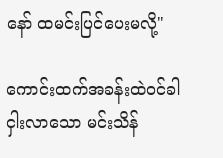နော် ထမင်းပြင်ပေးမလို့"

ကောင်းထက်အခန်းထဲဝင်ခါ ငှါးလာသော မင်းသိန်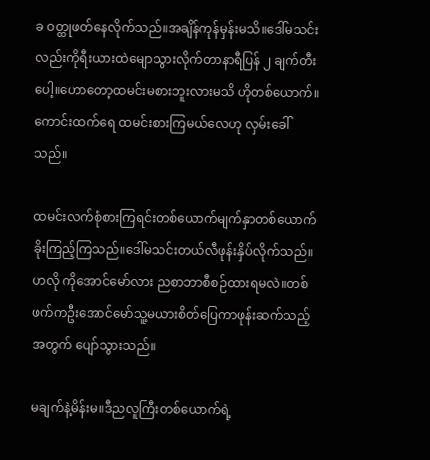ခ ဝတ္ထုဖတ်နေလိုက်သည်။အချိန်ကုန်မှန်းမသိ။ဒေါ်မသင်းလည်းကိုရီးယားထဲမျောသွားလိုက်တာနာရီပြန် ၂ ချက်တီးပေါ့။ဟောတော့ထမင်းမစားဘူးလားမသိ ဟိုတစ်ယောက်။ကောင်းထက်ရေ ထမင်းစားကြမယ်လေဟု လှမ်းခေါ်သည်။

ထမင်းလက်စုံစားကြရင်းတစ်ယောက်မျက်နှာတစ်ယောက်ခိုးကြည့်ကြသည်။ဒေါ်မသင်းတယ်လီဖုန်းနှိပ်လိုက်သည်။ဟလို ကိုအောင်မော်လား ညစာဘာစီစဉ်ထားရမလဲ။တစ်ဖက်ကဦးအောင်မော်သူ့မယားစိတ်ပြေကာဖုန်းဆက်သည့်အတွက် ပျော်သွားသည်။

မချက်နဲ့မိန်းမ။ဒီညလူကြီးတစ်ယောက်ရဲ့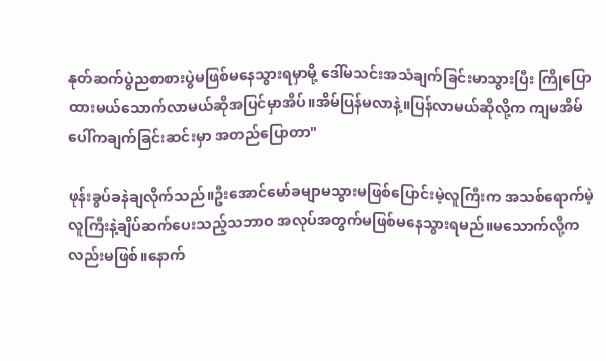နုတ်ဆက်ပွဲညစာစားပွဲမဖြစ်မနေသွားရမှာမို့ ဒေါ်မသင်းအသံချက်ခြင်းမာသွားပြီး ကြိုပြောထားမယ်သောက်လာမယ်ဆိုအပြင်မှာအိပ်။အိမ်ပြန်မလာနဲ့။ပြန်လာမယ်ဆိုလို့က ကျမအိမ်ပေါ်ကချက်ခြင်းဆင်းမှာ အတည်ပြောတာ"

ဖုန်းခွပ်ခနဲချလိုက်သည်။ဦးအောင်မော်ခမျာမသွားမဖြစ်ပြောင်းမဲ့လူကြီးက အသစ်ရောက်မဲ့လူကြီးနဲ့ချိပ်ဆက်ပေးသည့်သဘာဝ အလုပ်အတွက်မဖြစ်မနေသွားရမည်။မသောက်လို့ကလည်းမဖြစ်။နောက်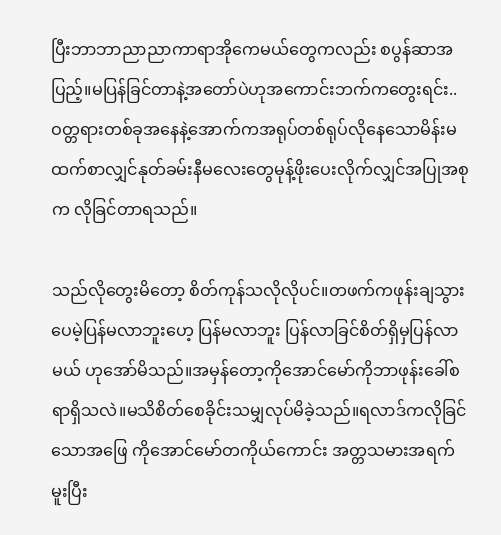ပြီးဘာဘာညာညာကာရာအိုကေမယ်တွေကလည်း စပွန်ဆာအပြည့်။မပြန်ခြင်တာနဲ့အတော်ပဲဟုအကောင်းဘက်ကတွေးရင်း..ဝတ္တရားတစ်ခုအနေနဲ့အောက်ကအရုပ်တစ်ရုပ်လိုနေသောမိန်းမထက်စာလျှင်နုတ်ခမ်းနီမလေးတွေမုန့်ဖိုးပေးလိုက်လျှင်အပြုအစုက လိုခြင်တာရသည်။

သည်လိုတွေးမိတော့ စိတ်ကုန်သလိုလိုပင်။တဖက်ကဖုန်းချသွားပေမဲ့ပြန်မလာဘူးဟေ့ ပြန်မလာဘူး ပြန်လာခြင်စိတ်ရှိမှပြန်လာမယ် ဟုအော်မိသည်။အမှန်တော့ကိုအောင်မော်ကိုဘာဖုန်းခေါ်စရာရှိသလဲ။မသိစိတ်စေခိုင်းသမျှလုပ်မိခဲ့သည်။ရလာဒ်ကလိုခြင်သောအဖြေ ကိုအောင်မော်တကိုယ်ကောင်း အတ္တသမားအရက်မူးပြီး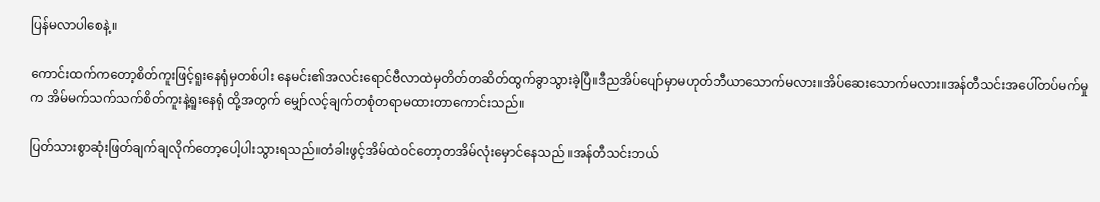ပြန်မလာပါစေနဲ့။

ကောင်းထက်ကတော့စိတ်ကူးဖြင့်ရူးနေရုံမှတစ်ပါး နေမင်း၏အလင်းရောင်ဗီလာထဲမှတိတ်တဆိတ်ထွက်ခွာသွားခဲ့ပြီ။ဒီညအိပ်ပျော်မှာမဟုတ်ဘီယာသောက်မလား။အိပ်ဆေးသောက်မလား။အန်တီသင်းအပေါ်တပ်မက်မှုက အိမ်မက်သက်သက်စိတ်ကူးနဲ့ရူးနေရုံ ထို့အတွက် မျှော်လင့်ချက်တစုံတရာမထားတာကောင်းသည်။

ပြတ်သားစွာဆုံးဖြတ်ချက်ချလိုက်တော့ပေါ့ပါးသွားရသည်။တံခါးဖွင့်အိမ်ထဲဝင်တော့တအိမ်လုံးမှောင်နေသည် ။အန်တီသင်းဘယ်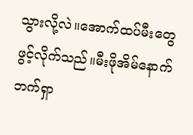သွားလို့လဲ။အောက်ထပ်မီးတွေဖွင့်လိုက်သည်။မီးဖိုအိမ်နောက်ဘက်ရှာ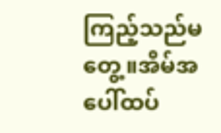ကြည့်သည်မတွေ့။အိမ်အပေါ်ထပ်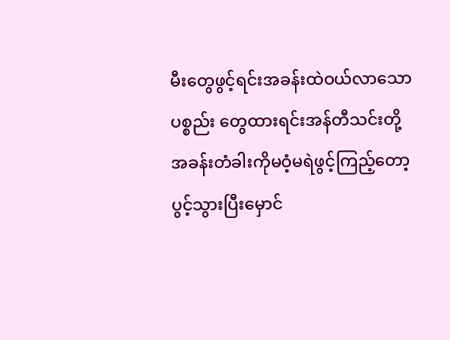မီးတွေဖွင့်ရင်းအခန်းထဲဝယ်လာသော ပစ္စည်း တွေထားရင်းအန်တီသင်းတို့အခန်းတံခါးကိုမဝံ့မရဲဖွင့်ကြည့်တော့ပွင့်သွားပြီးမှောင်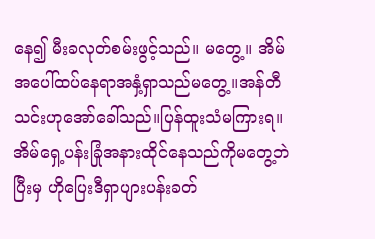နေ၍ မီးခလုတ်စမ်းဖွင့်သည်။ မတွေ့။ အိမ်အပေါ်ထပ်နေရာအနှံ့ရှာသည်မတွေ့။အန်တီသင်းဟုအော်ခေါ်သည်။ပြန်ထူးသံမကြားရ။အိမ်ရှေ့ပန်းခြုံအနားထိုင်နေသည်ကိုမတွေ့ဘဲပြီးမှ ဟိုပြေးဒီရှာပျားပန်းခတ်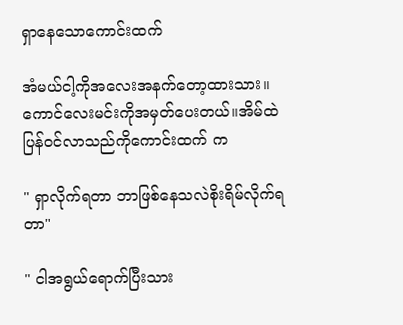ရှာနေသောကောင်းထက်

အံမယ်ငါ့ကိုအလေးအနက်တော့ထားသား။ကောင်လေးမင်းကိုအမှတ်ပေးတယ်။အိမ်ထဲပြန်ဝင်လာသည်ကိုကောင်းထက် က

" ရှာလိုက်ရတာ ဘာဖြစ်နေသလဲစိုးရိမ်လိုက်ရတာ"

" ငါအရွယ်ရောက်ပြီးသား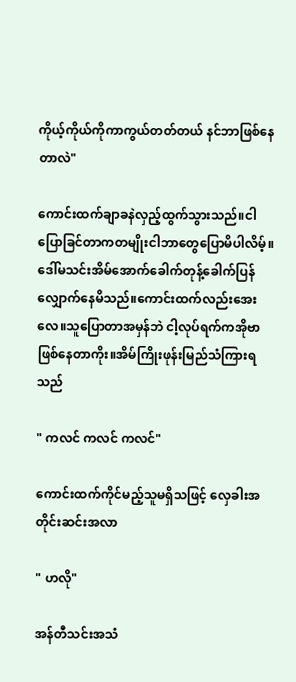ကိုယ့်ကိုယ်ကိုကာကွယ်တတ်တယ် နင်ဘာဖြစ်နေတာလဲ"

ကောင်းထက်ချာခနဲလှည့်ထွက်သွားသည်။ငါပြောခြင်တာကတမျိုးငါဘာတွေပြောမိပါလိမ့်။ဒေါ်မသင်းအိမ်အောက်ခေါက်တုန့်ခေါက်ပြန်လျှောက်နေမိသည်။ကောင်းထက်လည်းအေးလေ။သူပြောတာအမှန်ဘဲ ငါ့လုပ်ရက်ကအိုဗာဖြစ်နေတာကိုး။အိမ်ကြိုးဖုန်းမြည်သံကြားရသည်

" ကလင် ကလင် ကလင်"

ကောင်းထက်ကိုင်မည့်သူမရှိသဖြင့် လှေခါးအတိုင်းဆင်းအလာ

" ဟလို"

အန်တီသင်းအသံ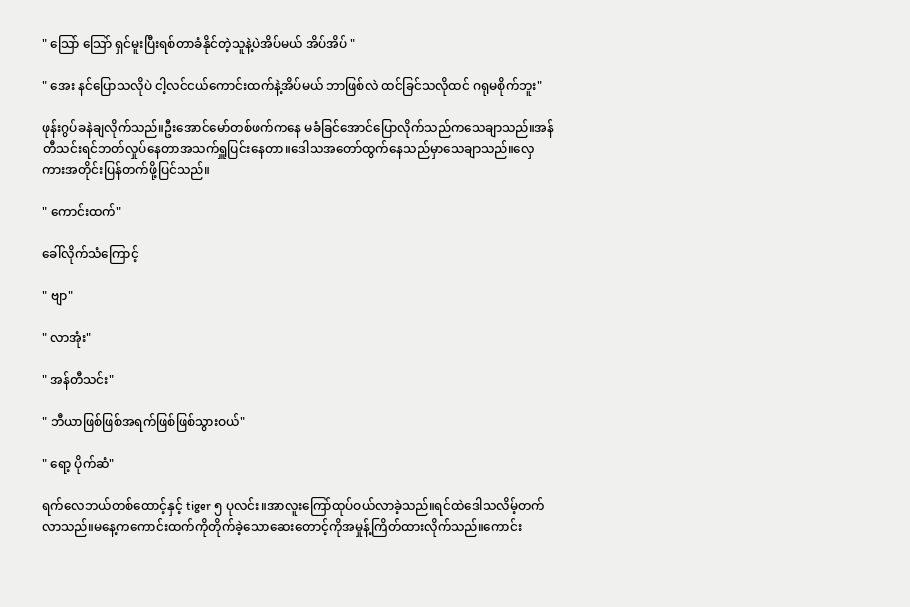" သြော် သြော် ရှင်မူးပြီးရစ်တာခံနိုင်တဲ့သူနဲ့ပဲအိပ်မယ် အိပ်အိပ် "

" အေး နင်ပြောသလိုပဲ ငါ့လင်ငယ်ကောင်းထက်နဲ့အိပ်မယ် ဘာဖြစ်လဲ ထင်ခြင်သလိုထင် ဂရုမစိုက်ဘူး"

ဖုန်းဂွပ်ခနဲချလိုက်သည်။ဦးအောင်မော်တစ်ဖက်ကနေ မခံခြင်အောင်ပြောလိုက်သည်ကသေချာသည်။အန်တီသင်းရင်ဘတ်လှုပ်နေတာအသက်ရှူပြင်းနေတာ။ဒေါသအတော်ထွက်နေသည်မှာသေချာသည်။လှေကားအတိုင်းပြန်တက်ဖို့ပြင်သည်။

" ကောင်းထက်"

ခေါ်လိုက်သံကြောင့်

" ဗျာ"

" လာအုံး"

" အန်တီသင်း"

" ဘီယာဖြစ်ဖြစ်အရက်ဖြစ်ဖြစ်သွားဝယ်"

" ရော့ ပိုက်ဆံ"

ရက်လေဘယ်တစ်ထောင့်နှင့် tiger ၅ ပုလင်း။အာလူးကြော်ထုပ်ဝယ်လာခဲ့သည်။ရင်ထဲဒေါသလိမ့်တက်လာသည်။မနေ့ကကောင်းထက်ကိုတိုက်ခဲ့သောဆေးတောင့်ကိုအမှုန့်ကြိတ်ထားလိုက်သည်။ကောင်း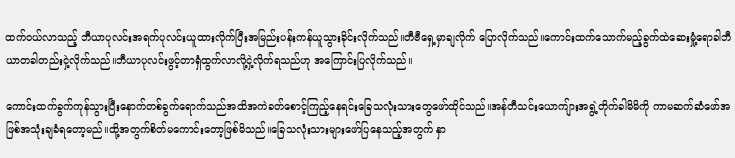ထက်ဝယ်လာသည့် ဘီယာပုလင်းအရက်ပုလင်းယူထားလိုက်ပြီးအမြည်းပန်းကန်ယူသွားခိုင်းလိုက်သည်။တီဗီရှေ့မှာချလိုက် ပြောလိုက်သည်။ကောင်းထက်သောက်မည့်ခွက်ထဲဆေးမှုံ့ရောခါဘီယာတခါတည်းငှဲ့လိုက်သည်။ဘီယာပုလင်းဖွင့်တာရှံထွက်လာလို့ငှဲ့လိုက်ရသည်ဟု အကြောင်းပြလိုက်သည်။

ကောင်းထက်ခွက်ကုန်သွားပြီးနောက်တစ်ခွက်ရောက်သည်အထိအကဲခတ်စောင့်ကြည့်နေရင်းခြေသလုံးသားတွေဖော်ထိုင်သည်။အန်တီသင်းယောကျ်ားအရွဲ့တိုက်ခါမိမိကို ကာမဆက်ဆံဖော်အဖြစ်အသုံးချခံရတော့မည်။ထို့အတွက်စိတ်မကောင်းတော့ဖြစ်မိသည်။ခြေသလုံးသားများဖော်ပြနေသည့်အတွက် နှာ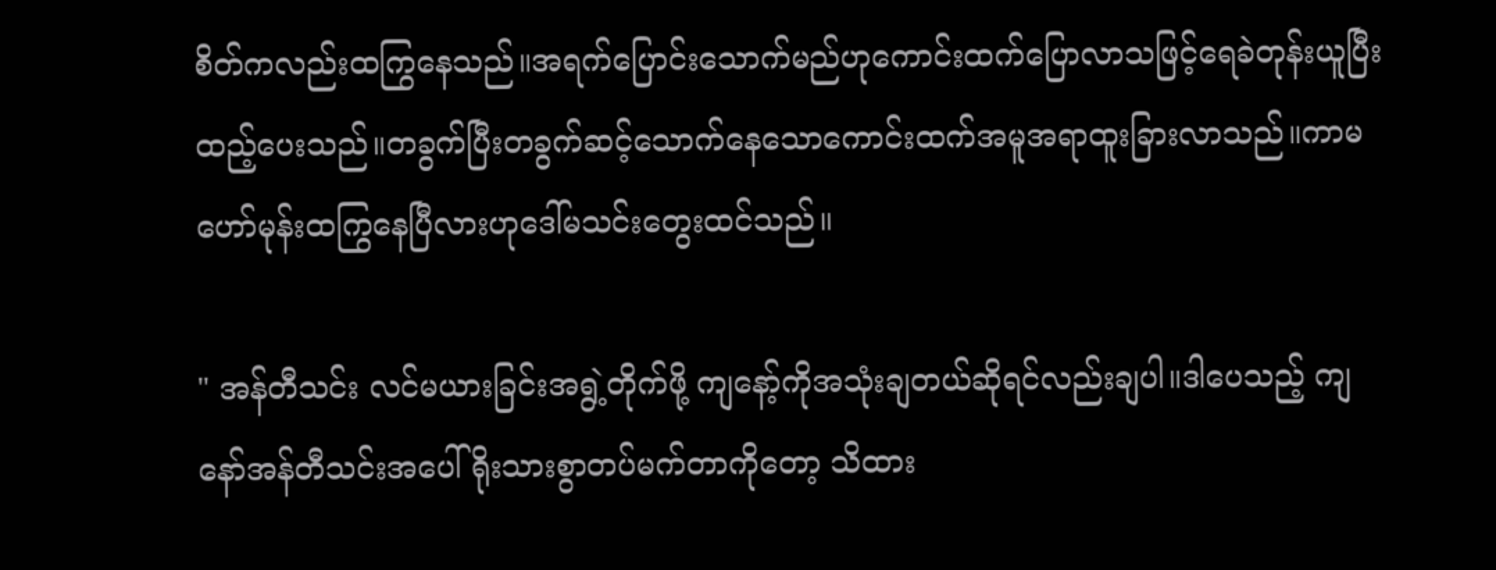စိတ်ကလည်းထကြွနေသည်။အရက်ပြောင်းသောက်မည်ဟုကောင်းထက်ပြောလာသဖြင့်ရေခဲတုန်းယူပြီးထည့်ပေးသည်။တခွက်ပြီးတခွက်ဆင့်သောက်နေသောကောင်းထက်အမူအရာထူးခြားလာသည်။ကာမဟော်မုန်းထကြွနေပြီလားဟုဒေါ်မသင်းတွေးထင်သည်။

" အန်တီသင်း လင်မယားခြင်းအရွဲ့တိုက်ဖို့ ကျနော့်ကိုအသုံးချတယ်ဆိုရင်လည်းချပါ။ဒါပေသည့် ကျနော်အန်တီသင်းအပေါ် ရိုးသားစွာတပ်မက်တာကိုတော့ သိထား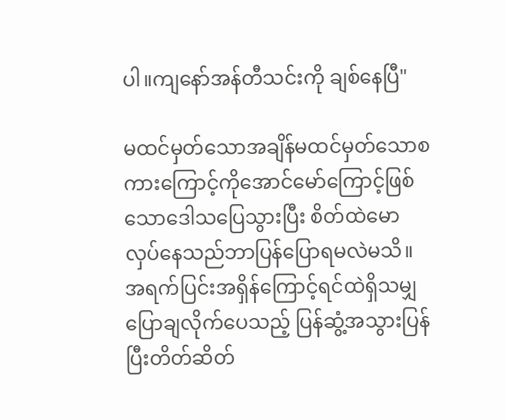ပါ။ကျနော်အန်တီသင်းကို ချစ်နေပြီ"

မထင်မှတ်သောအချိန်မထင်မှတ်သောစကားကြောင့်ကိုအောင်မော်ကြောင့်ဖြစ်သောဒေါသပြေသွားပြီး စိတ်ထဲမောလှပ်နေသည်ဘာပြန်ပြောရမလဲမသိ။အရက်ပြင်းအရှိန်ကြောင့်ရင်ထဲရှိသမျှပြောချလိုက်ပေသည့် ပြန်ဆွံ့အသွားပြန်ပြီးတိတ်ဆိတ်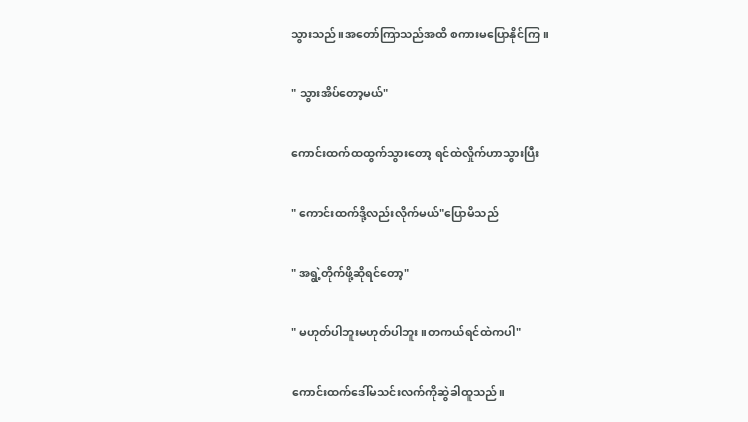သွားသည်။အတော်ကြာသည်အထိ စကားမပြောနိုင်ကြ။

" သွားအိပ်တော့မယ်"

ကောင်းထက်ထထွက်သွားတော့ ရင်ထဲလှိုက်ဟာသွားပြီး

" ကောင်းထက်ဒို့လည်းလိုက်မယ်"ပြောမိသည်

" အရွဲ့တိုက်ဖို့ဆိုရင်တော့"

" မဟုတ်ပါဘူးမဟုတ်ပါဘူး။တကယ်ရင်ထဲကပါ"

ကောင်းထက်ဒေါ်မသင်းလက်ကိုဆွဲခါထူသည်။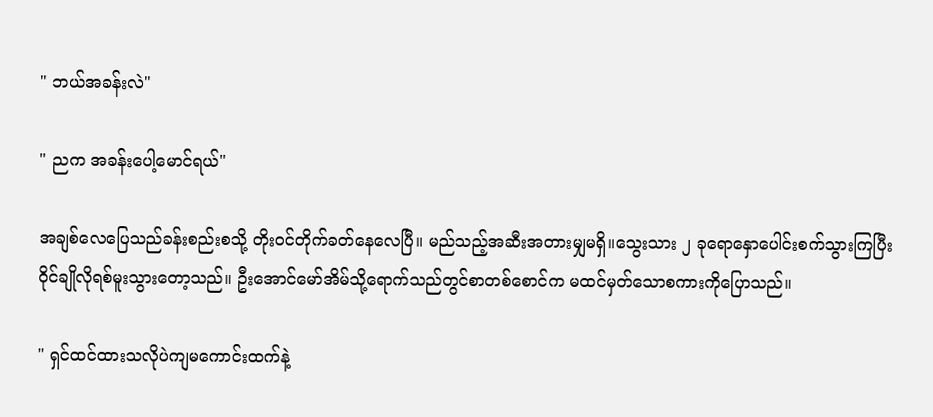" ဘယ်အခန်းလဲ"

" ညက အခန်းပေါ့မောင်ရယ်"

အချစ်လေပြေသည်ခန်းစည်းစသို့ တိုးဝင်တိုက်ခတ်နေလေပြီ။ မည်သည့်အဆီးအတားမျှမရှိ။သွေးသား ၂ ခုရောနှောပေါင်းစက်သွားကြပြီး ဝိုင်ချိုလိုရစ်မူးသွားတော့သည်။ ဦးအောင်မော်အိမ်သို့ရောက်သည်တွင်စာတစ်စောင်က မထင်မှတ်သောစကားကိုပြောသည်။

" ရှင်ထင်ထားသလိုပဲကျမကောင်းထက်နဲ့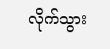လိုက်သွား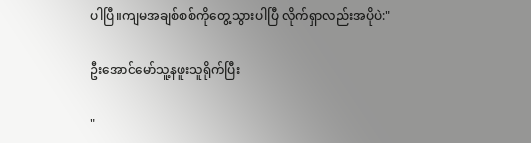ပါပြီ။ကျမအချစ်စစ်ကိုတွေ့သွားပါပြီ လိုက်ရှာလည်းအပိုပဲ:"

ဦးအောင်မော်သူ့နဖူးသူရိုက်ပြီး

"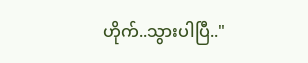ဟိုက်..သွားပါပြီ.."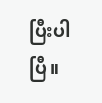ပြီးပါပြီ။